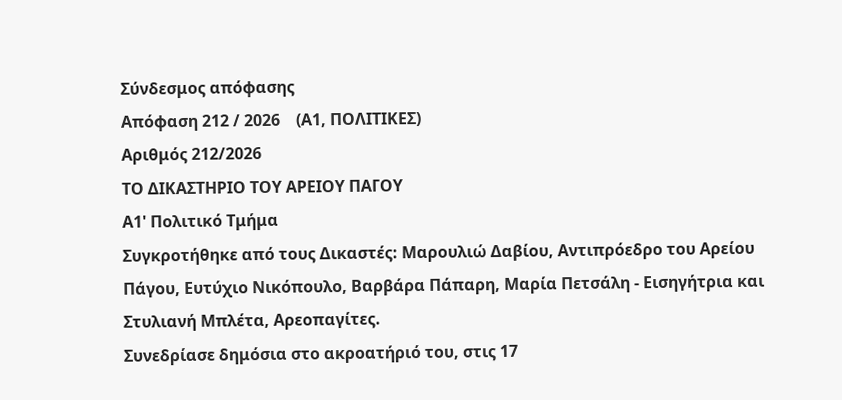Σύνδεσμος απόφασης
Απόφαση 212 / 2026    (Α1, ΠΟΛΙΤΙΚΕΣ)
Αριθμός 212/2026
ΤΟ ΔΙΚΑΣΤΗΡΙΟ ΤΟΥ ΑΡΕΙΟΥ ΠΑΓΟΥ
Α1' Πολιτικό Τμήμα
Συγκροτήθηκε από τους Δικαστές: Μαρουλιώ Δαβίου, Αντιπρόεδρο του Αρείου Πάγου, Ευτύχιο Νικόπουλο, Βαρβάρα Πάπαρη, Μαρία Πετσάλη - Εισηγήτρια και Στυλιανή Μπλέτα, Αρεοπαγίτες.
Συνεδρίασε δημόσια στο ακροατήριό του, στις 17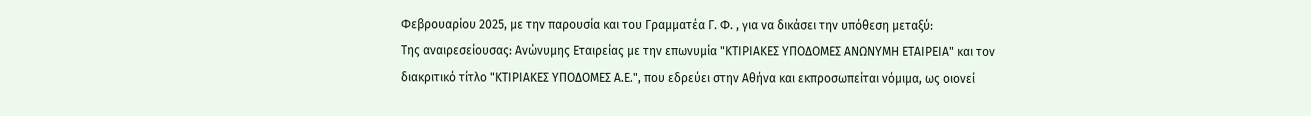Φεβρουαρίου 2025, με την παρουσία και του Γραμματέα Γ. Φ. , για να δικάσει την υπόθεση μεταξύ:
Της αναιρεσείουσας: Ανώνυμης Εταιρείας με την επωνυμία "ΚΤΙΡΙΑΚΕΣ ΥΠΟΔΟΜΕΣ ΑΝΩΝΥΜΗ ΕΤΑΙΡΕΙΑ" και τον διακριτικό τίτλο "ΚΤΙΡΙΑΚΕΣ ΥΠΟΔΟΜΕΣ Α.Ε.", που εδρεύει στην Αθήνα και εκπροσωπείται νόμιμα, ως οιονεί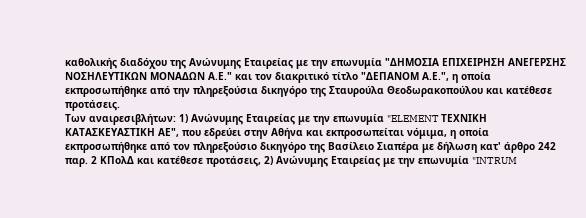καθολικής διαδόχου της Ανώνυμης Εταιρείας με την επωνυμία "ΔΗΜΟΣΙΑ ΕΠΙΧΕΙΡΗΣΗ ΑΝΕΓΕΡΣΗΣ ΝΟΣΗΛΕΥΤΙΚΩΝ ΜΟΝΑΔΩΝ Α.Ε." και τον διακριτικό τίτλο "ΔΕΠΑΝΟΜ Α.Ε.", η οποία εκπροσωπήθηκε από την πληρεξούσια δικηγόρο της Σταυρούλα Θεοδωρακοπούλου και κατέθεσε προτάσεις.
Των αναιρεσιβλήτων: 1) Ανώνυμης Εταιρείας με την επωνυμία "ELEMENT ΤΕΧΝΙΚΗ ΚΑΤΑΣΚΕΥΑΣΤΙΚΗ ΑΕ", που εδρεύει στην Αθήνα και εκπροσωπείται νόμιμα, η οποία εκπροσωπήθηκε από τον πληρεξούσιο δικηγόρο της Βασίλειο Σιαπέρα με δήλωση κατ' άρθρο 242 παρ. 2 ΚΠολΔ και κατέθεσε προτάσεις, 2) Ανώνυμης Εταιρείας με την επωνυμία "INTRUM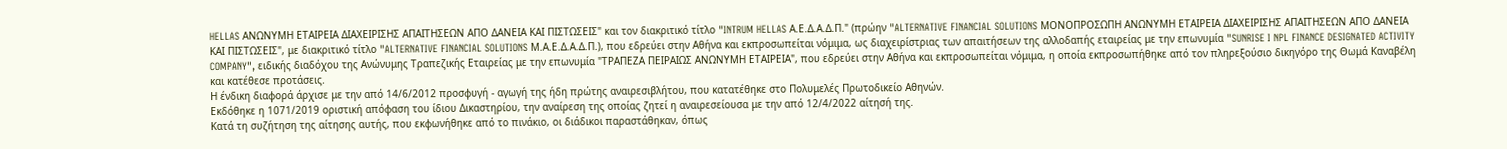HELLAS ΑΝΩΝΥΜΗ ΕΤΑΙΡΕΙΑ ΔΙΑΧΕΙΡΙΣΗΣ ΑΠΑΙΤΗΣΕΩΝ ΑΠΟ ΔΑΝΕΙΑ ΚΑΙ ΠΙΣΤΩΣΕΙΣ" και τον διακριτικό τίτλο "INTRUM HELLAS Α.Ε.Δ.Α.Δ.Π." (πρώην "ALTERNATIVE FINANCIAL SOLUTIONS ΜΟΝΟΠΡΟΣΩΠΗ ΑΝΩΝΥΜΗ ΕΤΑΙΡΕΙΑ ΔΙΑΧΕΙΡΙΣΗΣ ΑΠΑΙΤΗΣΕΩΝ ΑΠΟ ΔΑΝΕΙΑ ΚΑΙ ΠΙΣΤΩΣΕΙΣ", με διακριτικό τίτλο "ALTERNATIVE FINANCIAL SOLUTIONS Μ.Α.Ε.Δ.Α.Δ.Π.), που εδρεύει στην Αθήνα και εκπροσωπείται νόμιμα, ως διαχειρίστριας των απαιτήσεων της αλλοδαπής εταιρείας με την επωνυμία "SUNRISE I NPL FINANCE DESIGNATED ACTIVITY COMPANY", ειδικής διαδόχου της Ανώνυμης Τραπεζικής Εταιρείας με την επωνυμία "ΤΡΑΠΕΖΑ ΠΕΙΡΑΙΩΣ ΑΝΩΝΥΜΗ ΕΤΑΙΡΕΙΑ", που εδρεύει στην Αθήνα και εκπροσωπείται νόμιμα, η οποία εκπροσωπήθηκε από τον πληρεξούσιο δικηγόρο της Θωμά Καναβέλη και κατέθεσε προτάσεις.
Η ένδικη διαφορά άρχισε με την από 14/6/2012 προσφυγή - αγωγή της ήδη πρώτης αναιρεσιβλήτου, που κατατέθηκε στο Πολυμελές Πρωτοδικείο Αθηνών.
Εκδόθηκε η 1071/2019 οριστική απόφαση του ίδιου Δικαστηρίου, την αναίρεση της οποίας ζητεί η αναιρεσείουσα με την από 12/4/2022 αίτησή της.
Κατά τη συζήτηση της αίτησης αυτής, που εκφωνήθηκε από το πινάκιο, οι διάδικοι παραστάθηκαν, όπως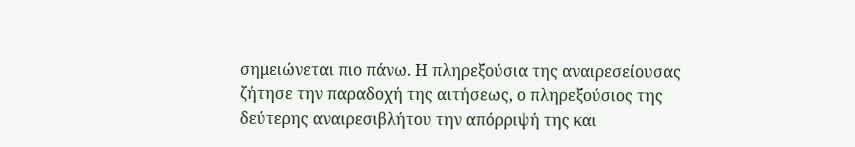σημειώνεται πιο πάνω. Η πληρεξούσια της αναιρεσείουσας ζήτησε την παραδοχή της αιτήσεως, ο πληρεξούσιος της δεύτερης αναιρεσιβλήτου την απόρριψή της και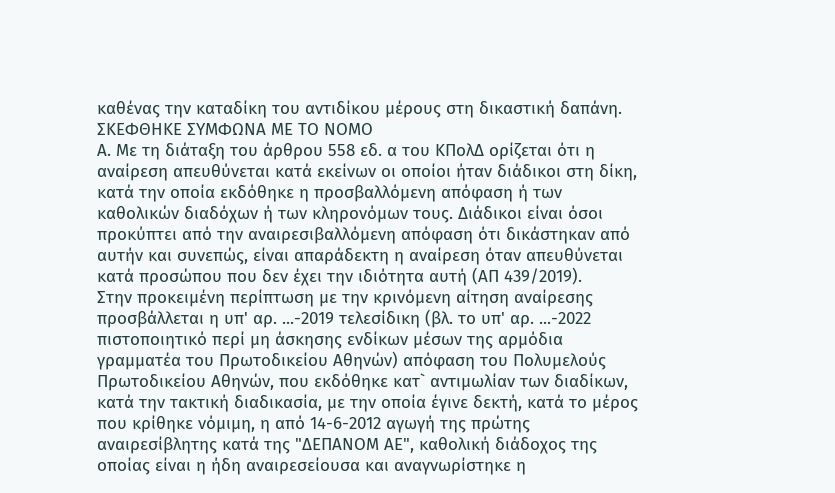καθένας την καταδίκη του αντιδίκου μέρους στη δικαστική δαπάνη.
ΣΚΕΦΘΗΚΕ ΣΥΜΦΩΝΑ ΜΕ ΤΟ ΝΟΜΟ
Α. Με τη διάταξη του άρθρου 558 εδ. α του ΚΠολΔ ορίζεται ότι η αναίρεση απευθύνεται κατά εκείνων οι οποίοι ήταν διάδικοι στη δίκη, κατά την οποία εκδόθηκε η προσβαλλόμενη απόφαση ή των καθολικών διαδόχων ή των κληρονόμων τους. Διάδικοι είναι όσοι προκύπτει από την αναιρεσιβαλλόμενη απόφαση ότι δικάστηκαν από αυτήν και συνεπώς, είναι απαράδεκτη η αναίρεση όταν απευθύνεται κατά προσώπου που δεν έχει την ιδιότητα αυτή (ΑΠ 439/2019).
Στην προκειμένη περίπτωση με την κρινόμενη αίτηση αναίρεσης προσβάλλεται η υπ' αρ. ...-2019 τελεσίδικη (βλ. το υπ' αρ. ...-2022 πιστοποιητικό περί μη άσκησης ενδίκων μέσων της αρμόδια γραμματέα του Πρωτοδικείου Αθηνών) απόφαση του Πολυμελούς Πρωτοδικείου Αθηνών, που εκδόθηκε κατ` αντιμωλίαν των διαδίκων, κατά την τακτική διαδικασία, με την οποία έγινε δεκτή, κατά το μέρος που κρίθηκε νόμιμη, η από 14-6-2012 αγωγή της πρώτης αναιρεσίβλητης κατά της "ΔΕΠΑΝΟΜ ΑΕ", καθολική διάδοχος της οποίας είναι η ήδη αναιρεσείουσα και αναγνωρίστηκε η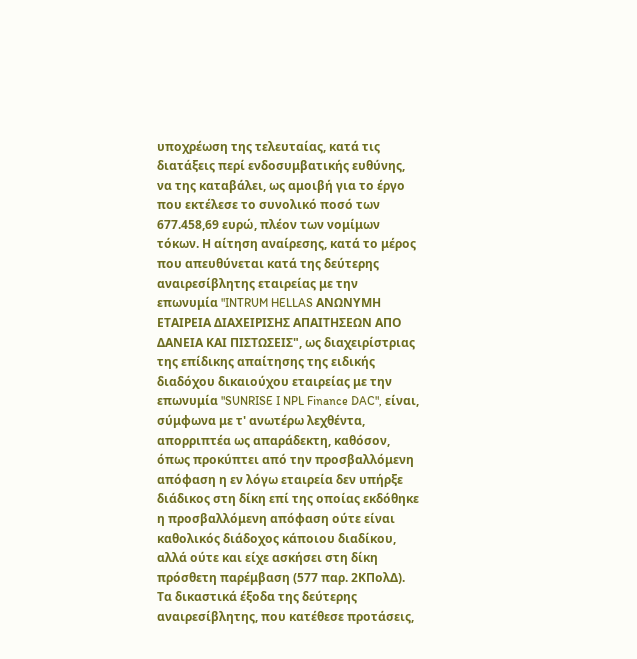υποχρέωση της τελευταίας, κατά τις διατάξεις περί ενδοσυμβατικής ευθύνης, να της καταβάλει, ως αμοιβή για το έργο που εκτέλεσε το συνολικό ποσό των 677.458,69 ευρώ, πλέον των νομίμων τόκων. Η αίτηση αναίρεσης, κατά το μέρος που απευθύνεται κατά της δεύτερης αναιρεσίβλητης εταιρείας με την επωνυμία "INTRUM HELLAS ΑΝΩΝΥΜΗ ΕΤΑΙΡΕΙΑ ΔΙΑΧΕΙΡΙΣΗΣ ΑΠΑΙΤΗΣΕΩΝ ΑΠΟ ΔΑΝΕΙΑ ΚΑΙ ΠΙΣΤΩΣΕΙΣ", ως διαχειρίστριας της επίδικης απαίτησης της ειδικής διαδόχου δικαιούχου εταιρείας με την επωνυμία "SUNRISE I NPL Finance DAC", είναι, σύμφωνα με τ' ανωτέρω λεχθέντα, απορριπτέα ως απαράδεκτη, καθόσον, όπως προκύπτει από την προσβαλλόμενη απόφαση η εν λόγω εταιρεία δεν υπήρξε διάδικος στη δίκη επί της οποίας εκδόθηκε η προσβαλλόμενη απόφαση ούτε είναι καθολικός διάδοχος κάποιου διαδίκου, αλλά ούτε και είχε ασκήσει στη δίκη πρόσθετη παρέμβαση (577 παρ. 2ΚΠολΔ). Τα δικαστικά έξοδα της δεύτερης αναιρεσίβλητης, που κατέθεσε προτάσεις,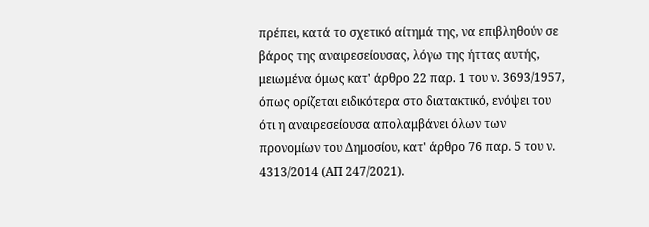πρέπει, κατά το σχετικό αίτημά της, να επιβληθούν σε βάρος της αναιρεσείουσας, λόγω της ήττας αυτής, μειωμένα όμως κατ' άρθρο 22 παρ. 1 του ν. 3693/1957, όπως ορίζεται ειδικότερα στο διατακτικό, ενόψει του ότι η αναιρεσείουσα απολαμβάνει όλων των προνομίων του Δημοσίου, κατ' άρθρο 76 παρ. 5 του ν. 4313/2014 (ΑΠ 247/2021).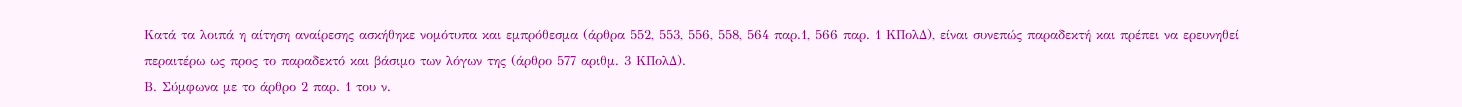Κατά τα λοιπά η αίτηση αναίρεσης ασκήθηκε νομότυπα και εμπρόθεσμα (άρθρα 552, 553, 556, 558, 564 παρ.1, 566 παρ. 1 ΚΠολΔ), είναι συνεπώς παραδεκτή και πρέπει να ερευνηθεί περαιτέρω ως προς το παραδεκτό και βάσιμο των λόγων της (άρθρο 577 αριθμ. 3 ΚΠολΔ).
Β. Σύμφωνα με το άρθρο 2 παρ. 1 του ν.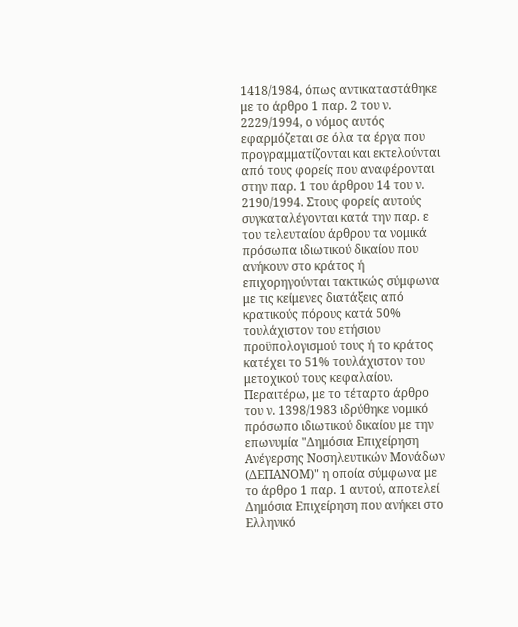1418/1984, όπως αντικαταστάθηκε με το άρθρο 1 παρ. 2 του ν. 2229/1994, ο νόμος αυτός εφαρμόζεται σε όλα τα έργα που προγραμματίζονται και εκτελούνται από τους φορείς που αναφέρονται στην παρ. 1 του άρθρου 14 του ν. 2190/1994. Στους φορείς αυτούς συγκαταλέγονται κατά την παρ. ε του τελευταίου άρθρου τα νομικά πρόσωπα ιδιωτικού δικαίου που ανήκουν στο κράτος ή επιχορηγούνται τακτικώς σύμφωνα με τις κείμενες διατάξεις από κρατικούς πόρους κατά 50% τουλάχιστον του ετήσιου προϋπολογισμού τους ή το κράτος κατέχει το 51% τουλάχιστον του μετοχικού τους κεφαλαίου.
Περαιτέρω, με το τέταρτο άρθρο του ν. 1398/1983 ιδρύθηκε νομικό πρόσωπο ιδιωτικού δικαίου με την επωνυμία "Δημόσια Επιχείρηση Ανέγερσης Νοσηλευτικών Μονάδων (ΔΕΠΑΝΟΜ)" η οποία σύμφωνα με το άρθρο 1 παρ. 1 αυτού, αποτελεί Δημόσια Επιχείρηση που ανήκει στο Ελληνικό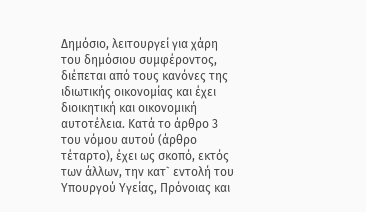Δημόσιο, λειτουργεί για χάρη του δημόσιου συμφέροντος, διέπεται από τους κανόνες της ιδιωτικής οικονομίας και έχει διοικητική και οικονομική αυτοτέλεια. Κατά το άρθρο 3 του νόμου αυτού (άρθρο τέταρτο), έχει ως σκοπό, εκτός των άλλων, την κατ` εντολή του Υπουργού Υγείας, Πρόνοιας και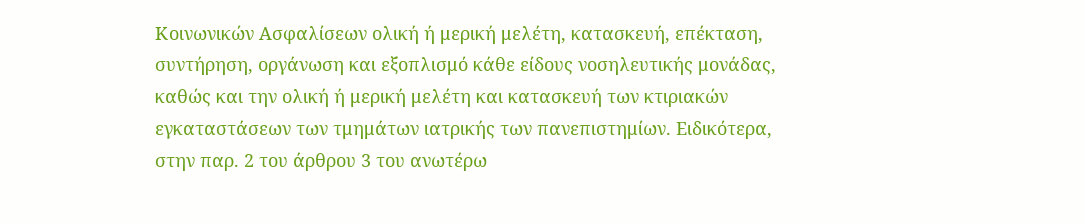Κοινωνικών Ασφαλίσεων ολική ή μερική μελέτη, κατασκευή, επέκταση, συντήρηση, οργάνωση και εξοπλισμό κάθε είδους νοσηλευτικής μονάδας, καθώς και την ολική ή μερική μελέτη και κατασκευή των κτιριακών εγκαταστάσεων των τμημάτων ιατρικής των πανεπιστημίων. Ειδικότερα, στην παρ. 2 του άρθρου 3 του ανωτέρω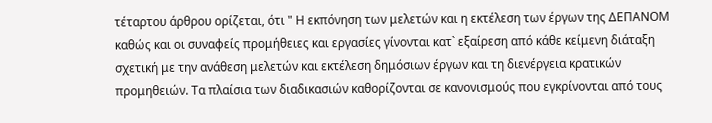τέταρτου άρθρου ορίζεται, ότι " Η εκπόνηση των μελετών και η εκτέλεση των έργων της ΔΕΠΑΝΟΜ καθώς και οι συναφείς προμήθειες και εργασίες γίνονται κατ` εξαίρεση από κάθε κείμενη διάταξη σχετική με την ανάθεση μελετών και εκτέλεση δημόσιων έργων και τη διενέργεια κρατικών προμηθειών. Τα πλαίσια των διαδικασιών καθορίζονται σε κανονισμούς που εγκρίνονται από τους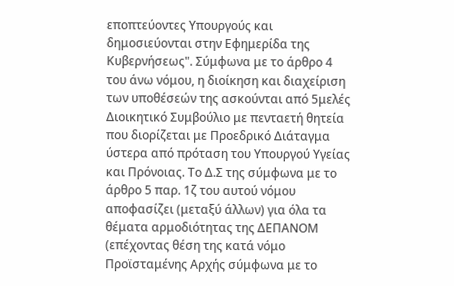εποπτεύοντες Υπουργούς και δημοσιεύονται στην Εφημερίδα της Κυβερνήσεως". Σύμφωνα με το άρθρο 4 του άνω νόμου, η διοίκηση και διαχείριση των υποθέσεών της ασκούνται από 5μελές Διοικητικό Συμβούλιο με πενταετή θητεία που διορίζεται με Προεδρικό Διάταγμα ύστερα από πρόταση του Υπουργού Υγείας και Πρόνοιας. Το Δ.Σ της σύμφωνα με το άρθρο 5 παρ. 1ζ του αυτού νόμου αποφασίζει (μεταξύ άλλων) για όλα τα θέματα αρμοδιότητας της ΔΕΠΑΝΟΜ (επέχοντας θέση της κατά νόμο Προϊσταμένης Αρχής σύμφωνα με το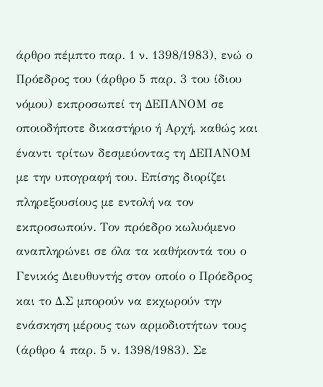άρθρο πέμπτο παρ. 1 ν. 1398/1983), ενώ ο Πρόεδρος του (άρθρο 5 παρ. 3 του ίδιου νόμου) εκπροσωπεί τη ΔΕΠΑΝΟΜ σε οποιοδήποτε δικαστήριο ή Αρχή, καθώς και έναντι τρίτων δεσμεύοντας τη ΔΕΠΑΝΟΜ με την υπογραφή του. Επίσης διορίζει πληρεξουσίους με εντολή να τον εκπροσωπούν. Τον πρόεδρο κωλυόμενο αναπληρώνει σε όλα τα καθήκοντά του ο Γενικός Διευθυντής στον οποίο ο Πρόεδρος και το Δ.Σ μπορούν να εκχωρούν την ενάσκηση μέρους των αρμοδιοτήτων τους (άρθρο 4 παρ. 5 ν. 1398/1983). Σε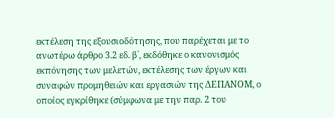εκτέλεση της εξουσιοδότησης, που παρέχεται με το ανωτέρω άρθρο 3.2 εδ. β`, εκδόθηκε ο κανονισμός εκπόνησης των μελετών, εκτέλεσης των έργων και συναφών προμηθειών και εργασιών της ΔΕΠΑΝΟΜ, ο οποίος εγκρίθηκε (σύμφωνα με την παρ. 2 του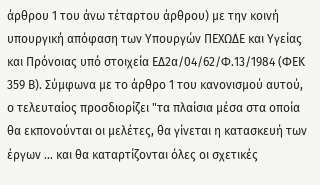άρθρου 1 του άνω τέταρτου άρθρου) με την κοινή υπουργική απόφαση των Υπουργών ΠΕΧΩΔΕ και Υγείας και Πρόνοιας υπό στοιχεία ΕΔ2α/04/62/Φ.13/1984 (ΦΕΚ 359 Β). Σύμφωνα με το άρθρο 1 του κανονισμού αυτού, ο τελευταίος προσδιορίζει "τα πλαίσια μέσα στα οποία θα εκπονούνται οι μελέτες, θα γίνεται η κατασκευή των έργων ... και θα καταρτίζονται όλες οι σχετικές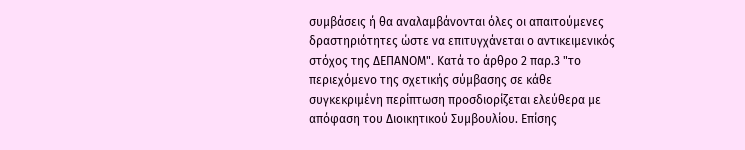συμβάσεις ή θα αναλαμβάνονται όλες οι απαιτούμενες δραστηριότητες ώστε να επιτυγχάνεται ο αντικειμενικός στόχος της ΔΕΠΑΝΟΜ". Κατά το άρθρο 2 παρ.3 "το περιεχόμενο της σχετικής σύμβασης σε κάθε συγκεκριμένη περίπτωση προσδιορίζεται ελεύθερα με απόφαση του Διοικητικού Συμβουλίου. Επίσης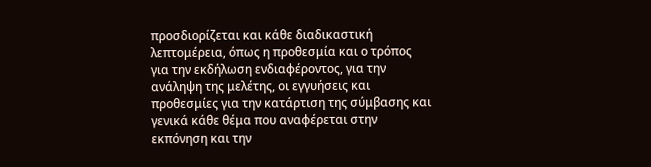προσδιορίζεται και κάθε διαδικαστική λεπτομέρεια, όπως η προθεσμία και ο τρόπος για την εκδήλωση ενδιαφέροντος, για την ανάληψη της μελέτης, οι εγγυήσεις και προθεσμίες για την κατάρτιση της σύμβασης και γενικά κάθε θέμα που αναφέρεται στην εκπόνηση και την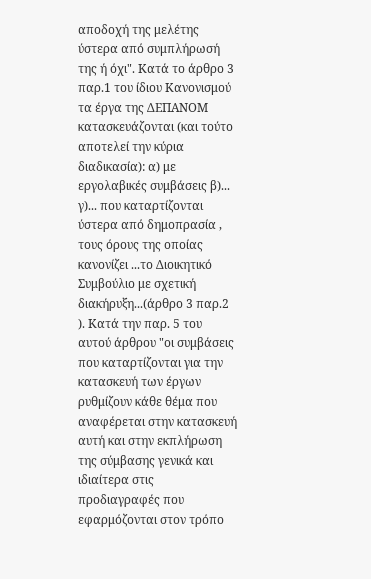αποδοχή της μελέτης ύστερα από συμπλήρωσή της ή όχι". Κατά το άρθρο 3 παρ.1 του ίδιου Κανονισμού τα έργα της ΔΕΠΑΝΟΜ κατασκευάζονται (και τούτο αποτελεί την κύρια διαδικασία): α) με εργολαβικές συμβάσεις β)... γ)... που καταρτίζονται ύστερα από δημοπρασία , τους όρους της οποίας κανονίζει ...το Διοικητικό Συμβούλιο με σχετική διακήρυξη...(άρθρο 3 παρ.2 ). Κατά την παρ. 5 του αυτού άρθρου "οι συμβάσεις που καταρτίζονται για την κατασκευή των έργων ρυθμίζουν κάθε θέμα που αναφέρεται στην κατασκευή αυτή και στην εκπλήρωση της σύμβασης γενικά και ιδιαίτερα στις προδιαγραφές που εφαρμόζονται στον τρόπο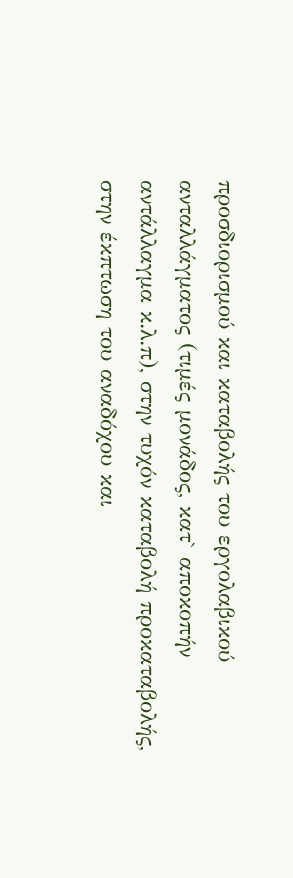προσδιορισμού και καταβολής του εργολαβικού ανταλλάγματος (τιμές μονάδος, κατ` αποκοπήν αντάλλαγμα κ.λ.π), στην τυχόν καταβολή προκαταβολής, στην έκπτωση του αναδόχου και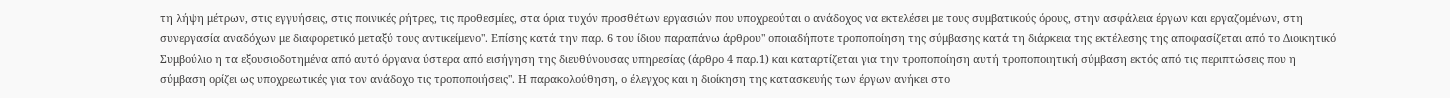τη λήψη μέτρων, στις εγγυήσεις, στις ποινικές ρήτρες, τις προθεσμίες, στα όρια τυχόν προσθέτων εργασιών που υποχρεούται ο ανάδοχος να εκτελέσει με τους συμβατικούς όρους, στην ασφάλεια έργων και εργαζομένων, στη συνεργασία αναδόχων με διαφορετικό μεταξύ τους αντικείμενο". Επίσης κατά την παρ. 6 του ίδιου παραπάνω άρθρου" οποιαδήποτε τροποποίηση της σύμβασης κατά τη διάρκεια της εκτέλεσης της αποφασίζεται από το Διοικητικό Συμβούλιο η τα εξουσιοδοτημένα από αυτό όργανα ύστερα από εισήγηση της διευθύνουσας υπηρεσίας (άρθρο 4 παρ.1) και καταρτίζεται για την τροποποίηση αυτή τροποποιητική σύμβαση εκτός από τις περιπτώσεις που η σύμβαση ορίζει ως υποχρεωτικές για τον ανάδοχο τις τροποποιήσεις". Η παρακολούθηση, ο έλεγχος και η διοίκηση της κατασκευής των έργων ανήκει στο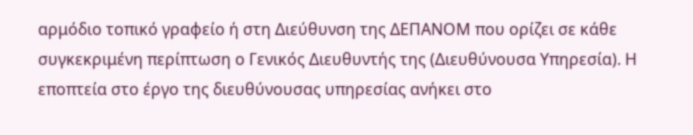αρμόδιο τοπικό γραφείο ή στη Διεύθυνση της ΔΕΠΑΝΟΜ που ορίζει σε κάθε συγκεκριμένη περίπτωση ο Γενικός Διευθυντής της (Διευθύνουσα Υπηρεσία). Η εποπτεία στο έργο της διευθύνουσας υπηρεσίας ανήκει στο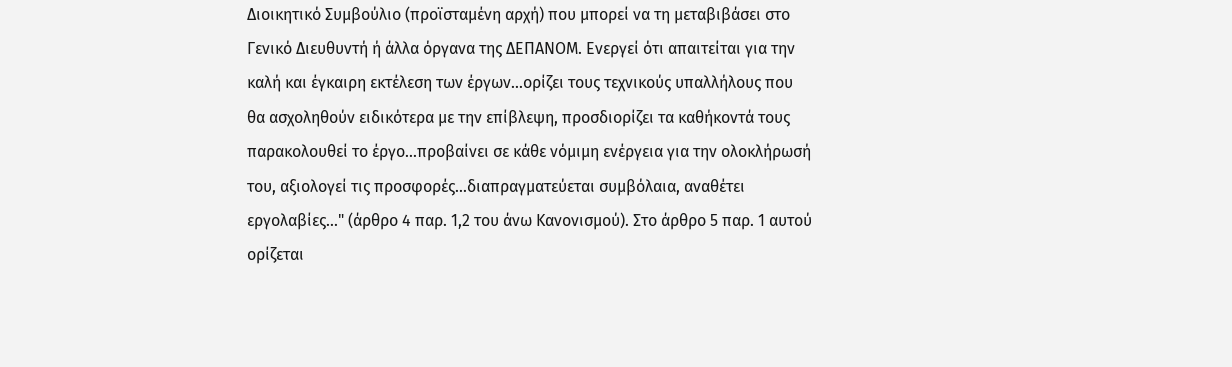Διοικητικό Συμβούλιο (προϊσταμένη αρχή) που μπορεί να τη μεταβιβάσει στο Γενικό Διευθυντή ή άλλα όργανα της ΔΕΠΑΝΟΜ. Ενεργεί ότι απαιτείται για την καλή και έγκαιρη εκτέλεση των έργων...ορίζει τους τεχνικούς υπαλλήλους που θα ασχοληθούν ειδικότερα με την επίβλεψη, προσδιορίζει τα καθήκοντά τους παρακολουθεί το έργο...προβαίνει σε κάθε νόμιμη ενέργεια για την ολοκλήρωσή του, αξιολογεί τις προσφορές...διαπραγματεύεται συμβόλαια, αναθέτει εργολαβίες..." (άρθρο 4 παρ. 1,2 του άνω Κανονισμού). Στο άρθρο 5 παρ. 1 αυτού ορίζεται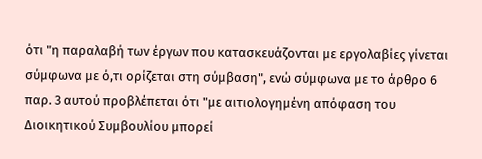ότι "η παραλαβή των έργων που κατασκευάζονται με εργολαβίες γίνεται σύμφωνα με ό,τι ορίζεται στη σύμβαση", ενώ σύμφωνα με το άρθρο 6 παρ. 3 αυτού προβλέπεται ότι "με αιτιολογημένη απόφαση του Διοικητικού Συμβουλίου μπορεί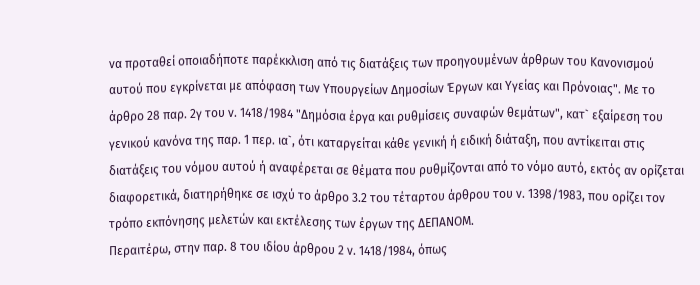να προταθεί οποιαδήποτε παρέκκλιση από τις διατάξεις των προηγουμένων άρθρων του Κανονισμού αυτού που εγκρίνεται με απόφαση των Υπουργείων Δημοσίων Έργων και Υγείας και Πρόνοιας". Με το άρθρο 28 παρ. 2γ του ν. 1418/1984 "Δημόσια έργα και ρυθμίσεις συναφών θεμάτων", κατ` εξαίρεση του γενικού κανόνα της παρ. 1 περ. ια`, ότι καταργείται κάθε γενική ή ειδική διάταξη, που αντίκειται στις διατάξεις του νόμου αυτού ή αναφέρεται σε θέματα που ρυθμίζονται από το νόμο αυτό, εκτός αν ορίζεται διαφορετικά, διατηρήθηκε σε ισχύ το άρθρο 3.2 του τέταρτου άρθρου του ν. 1398/1983, που ορίζει τον τρόπο εκπόνησης μελετών και εκτέλεσης των έργων της ΔΕΠΑΝΟΜ.
Περαιτέρω, στην παρ. 8 του ιδίου άρθρου 2 ν. 1418/1984, όπως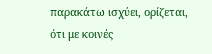παρακάτω ισχύει, ορίζεται, ότι με κοινές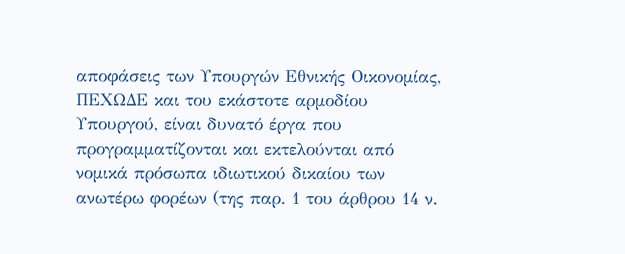αποφάσεις των Υπουργών Εθνικής Οικονομίας, ΠΕΧΩΔΕ και του εκάστοτε αρμοδίου Υπουργού, είναι δυνατό έργα που προγραμματίζονται και εκτελούνται από νομικά πρόσωπα ιδιωτικού δικαίου των ανωτέρω φορέων (της παρ. 1 του άρθρου 14 ν.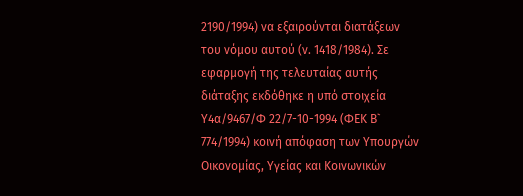2190/1994) να εξαιρούνται διατάξεων του νόμου αυτού (ν. 1418/1984). Σε εφαρμογή της τελευταίας αυτής διάταξης εκδόθηκε η υπό στοιχεία Υ4α/9467/Φ 22/7-10-1994 (ΦΕΚ Β` 774/1994) κοινή απόφαση των Υπουργών Οικονομίας, Υγείας και Κοινωνικών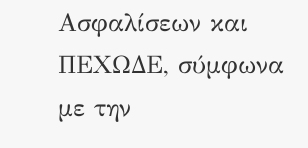Ασφαλίσεων και ΠΕΧΩΔΕ, σύμφωνα με την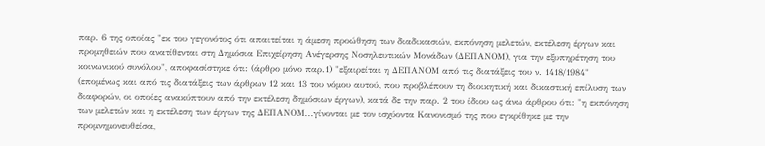παρ. 6 της οποίας "εκ του γεγονότος ότι απαιτείται η άμεση προώθηση των διαδικασιών, εκπόνηση μελετών, εκτέλεση έργων και προμηθειών που ανατίθενται στη Δημόσια Επιχείρηση Ανέγερσης Νοσηλευτικών Μονάδων (ΔΕΠΑΝΟΜ), για την εξυπηρέτηση του κοινωνικού συνόλου", αποφασίστηκε ότι: (άρθρο μόνο παρ.1) "εξαιρείται η ΔΕΠΑΝΟΜ από τις διατάξεις του ν. 1418/1984" (επομένως και από τις διατάξεις των άρθρων 12 και 13 του νόμου αυτού, που προβλέπουν τη διοικητική και δικαστική επίλυση των διαφορών, οι οποίες ανακύπτουν από την εκτέλεση δημόσιων έργων), κατά δε την παρ. 2 του ίδιου ως άνω άρθρου ότι: "η εκπόνηση των μελετών και η εκτέλεση των έργων της ΔΕΠΑΝΟΜ...γίνονται με τον ισχύοντα Κανονισμό της που εγκρίθηκε με την προμνημονευθείσα,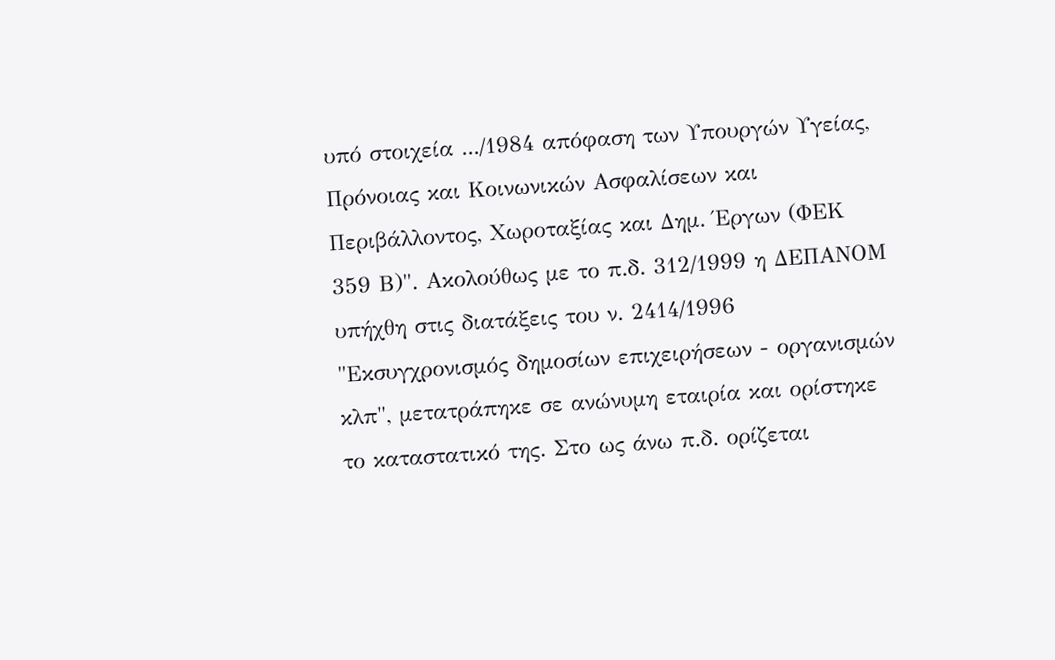υπό στοιχεία .../1984 απόφαση των Υπουργών Υγείας, Πρόνοιας και Κοινωνικών Ασφαλίσεων και Περιβάλλοντος, Χωροταξίας και Δημ. Έργων (ΦΕΚ 359 Β)". Ακολούθως με το π.δ. 312/1999 η ΔΕΠΑΝΟΜ υπήχθη στις διατάξεις του ν. 2414/1996 "Εκσυγχρονισμός δημοσίων επιχειρήσεων - οργανισμών κλπ", μετατράπηκε σε ανώνυμη εταιρία και ορίστηκε το καταστατικό της. Στο ως άνω π.δ. ορίζεται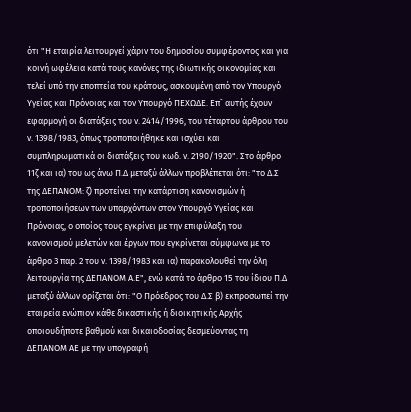ότι "Η εταιρία λειτουργεί χάριν του δημοσίου συμφέροντος και για κοινή ωφέλεια κατά τους κανόνες της ιδιωτικής οικονομίας και τελεί υπό την εποπτεία του κράτους, ασκουμένη από τον Υπουργό Υγείας και Πρόνοιας και τον Υπουργό ΠΕΧΩΔΕ. Επ` αυτής έχουν εφαρμογή οι διατάξεις του ν. 2414/1996, του τέταρτου άρθρου του ν. 1398/1983, όπως τροποποιήθηκε και ισχύει και συμπληρωματικά οι διατάξεις του κωδ. ν. 2190/1920". Στο άρθρο 11ζ και ια) του ως άνω Π.Δ μεταξύ άλλων προβλέπεται ότι: "το Δ.Σ της ΔΕΠΑΝΟΜ: ζ) προτείνει την κατάρτιση κανονισμών ή τροποποιήσεων των υπαρχόντων στον Υπουργό Υγείας και Πρόνοιας, ο οποίος τους εγκρίνει με την επιφύλαξη του κανονισμού μελετών και έργων που εγκρίνεται σύμφωνα με το άρθρο 3 παρ. 2 του ν. 1398/1983 και ια) παρακολουθεί την όλη λειτουργία της ΔΕΠΑΝΟΜ Α.Ε", ενώ κατά το άρθρο 15 του ίδιου Π.Δ μεταξύ άλλων ορίζεται ότι: "Ο Πρόεδρος του Δ.Σ β) εκπροσωπεί την εταιρεία ενώπιον κάθε δικαστικής ή διοικητικής Αρχής οποιουδήποτε βαθμού και δικαιοδοσίας δεσμεύοντας τη ΔΕΠΑΝΟΜ ΑΕ με την υπογραφή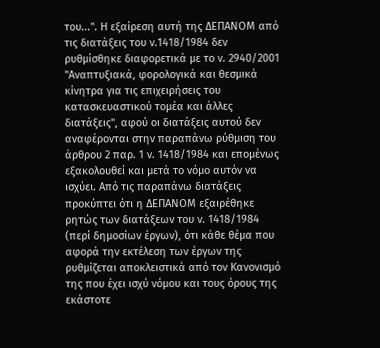του...". Η εξαίρεση αυτή της ΔΕΠΑΝΟΜ από τις διατάξεις του ν.1418/1984 δεν ρυθμίσθηκε διαφορετικά με το ν. 2940/2001 "Αναπτυξιακά, φορολογικά και θεσμικά κίνητρα για τις επιχειρήσεις του κατασκευαστικού τομέα και άλλες διατάξεις", αφού οι διατάξεις αυτού δεν αναφέρονται στην παραπάνω ρύθμιση του άρθρου 2 παρ. 1 ν. 1418/1984 και επομένως εξακολουθεί και μετά το νόμο αυτόν να ισχύει. Από τις παραπάνω διατάξεις προκύπτει ότι η ΔΕΠΑΝΟΜ εξαιρέθηκε ρητώς των διατάξεων του ν. 1418/1984 (περί δημοσίων έργων), ότι κάθε θέμα που αφορά την εκτέλεση των έργων της ρυθμίζεται αποκλειστικά από τον Κανονισμό της που έχει ισχύ νόμου και τους όρους της εκάστοτε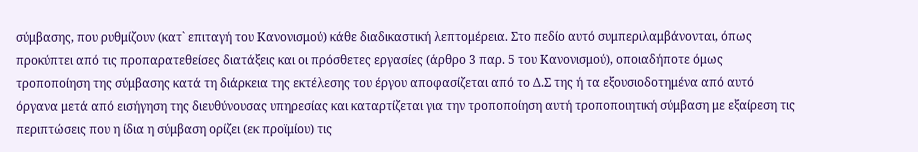σύμβασης, που ρυθμίζουν (κατ` επιταγή του Κανονισμού) κάθε διαδικαστική λεπτομέρεια. Στο πεδίο αυτό συμπεριλαμβάνονται, όπως προκύπτει από τις προπαρατεθείσες διατάξεις και οι πρόσθετες εργασίες (άρθρο 3 παρ. 5 του Κανονισμού), οποιαδήποτε όμως τροποποίηση της σύμβασης κατά τη διάρκεια της εκτέλεσης του έργου αποφασίζεται από το Δ.Σ της ή τα εξουσιοδοτημένα από αυτό όργανα μετά από εισήγηση της διευθύνουσας υπηρεσίας και καταρτίζεται για την τροποποίηση αυτή τροποποιητική σύμβαση με εξαίρεση τις περιπτώσεις που η ίδια η σύμβαση ορίζει (εκ προϊμίου) τις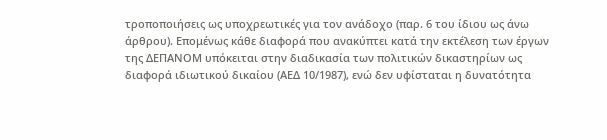τροποποιήσεις ως υποχρεωτικές για τον ανάδοχο (παρ. 6 του ίδιου ως άνω άρθρου). Επομένως κάθε διαφορά που ανακύπτει κατά την εκτέλεση των έργων της ΔΕΠΑΝΟΜ υπόκειται στην διαδικασία των πολιτικών δικαστηρίων ως διαφορά ιδιωτικού δικαίου (ΑΕΔ 10/1987), ενώ δεν υφίσταται η δυνατότητα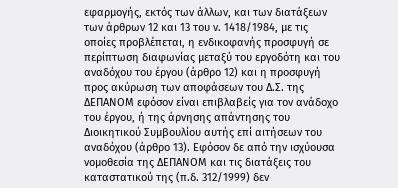εφαρμογής, εκτός των άλλων, και των διατάξεων των άρθρων 12 και 13 του ν. 1418/1984, με τις οποίες προβλέπεται, η ενδικοφανής προσφυγή σε περίπτωση διαφωνίας μεταξύ του εργοδότη και του αναδόχου του έργου (άρθρο 12) και η προσφυγή προς ακύρωση των αποφάσεων του Δ.Σ. της ΔΕΠΑΝΟΜ εφόσον είναι επιβλαβείς για τον ανάδοχο του έργου, ή της άρνησης απάντησης του Διοικητικού Συμβουλίου αυτής επί αιτήσεων του αναδόχου (άρθρο 13). Εφόσον δε από την ισχύουσα νομοθεσία της ΔΕΠΑΝΟΜ και τις διατάξεις του καταστατικού της (π.δ. 312/1999) δεν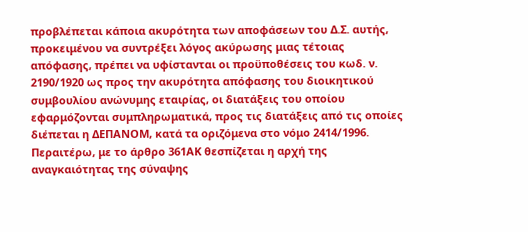προβλέπεται κάποια ακυρότητα των αποφάσεων του Δ.Σ. αυτής, προκειμένου να συντρέξει λόγος ακύρωσης μιας τέτοιας απόφασης, πρέπει να υφίστανται οι προϋποθέσεις του κωδ. ν. 2190/1920 ως προς την ακυρότητα απόφασης του διοικητικού συμβουλίου ανώνυμης εταιρίας, οι διατάξεις του οποίου εφαρμόζονται συμπληρωματικά, προς τις διατάξεις από τις οποίες διέπεται η ΔΕΠΑΝΟΜ, κατά τα οριζόμενα στο νόμο 2414/1996.
Περαιτέρω, με το άρθρο 361ΑΚ θεσπίζεται η αρχή της αναγκαιότητας της σύναψης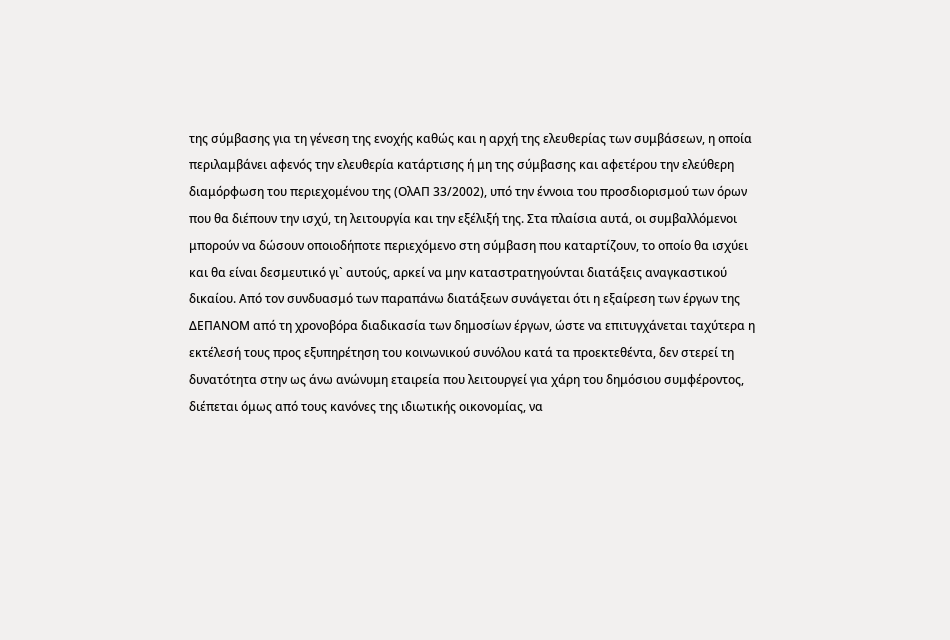της σύμβασης για τη γένεση της ενοχής καθώς και η αρχή της ελευθερίας των συμβάσεων, η οποία περιλαμβάνει αφενός την ελευθερία κατάρτισης ή μη της σύμβασης και αφετέρου την ελεύθερη διαμόρφωση του περιεχομένου της (ΟλΑΠ 33/2002), υπό την έννοια του προσδιορισμού των όρων που θα διέπουν την ισχύ, τη λειτουργία και την εξέλιξή της. Στα πλαίσια αυτά, οι συμβαλλόμενοι μπορούν να δώσουν οποιοδήποτε περιεχόμενο στη σύμβαση που καταρτίζουν, το οποίο θα ισχύει και θα είναι δεσμευτικό γι` αυτούς, αρκεί να μην καταστρατηγούνται διατάξεις αναγκαστικού δικαίου. Από τον συνδυασμό των παραπάνω διατάξεων συνάγεται ότι η εξαίρεση των έργων της ΔΕΠΑΝΟΜ από τη χρονοβόρα διαδικασία των δημοσίων έργων, ώστε να επιτυγχάνεται ταχύτερα η εκτέλεσή τους προς εξυπηρέτηση του κοινωνικού συνόλου κατά τα προεκτεθέντα, δεν στερεί τη δυνατότητα στην ως άνω ανώνυμη εταιρεία που λειτουργεί για χάρη του δημόσιου συμφέροντος, διέπεται όμως από τους κανόνες της ιδιωτικής οικονομίας, να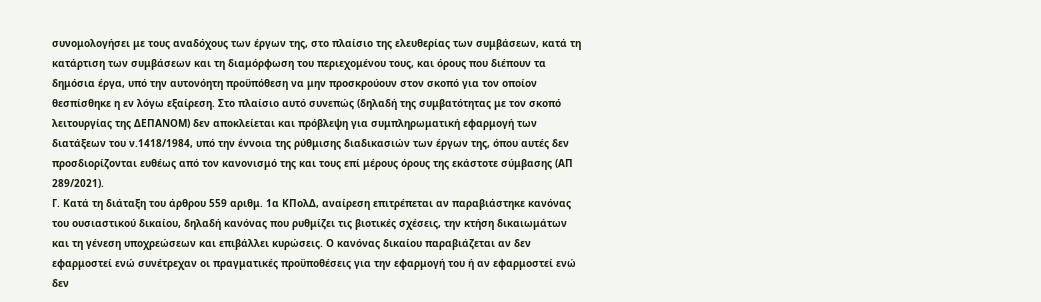συνομολογήσει με τους αναδόχους των έργων της, στο πλαίσιο της ελευθερίας των συμβάσεων, κατά τη κατάρτιση των συμβάσεων και τη διαμόρφωση του περιεχομένου τους, και όρους που διέπουν τα δημόσια έργα, υπό την αυτονόητη προϋπόθεση να μην προσκρούουν στον σκοπό για τον οποίον θεσπίσθηκε η εν λόγω εξαίρεση. Στο πλαίσιο αυτό συνεπώς (δηλαδή της συμβατότητας με τον σκοπό λειτουργίας της ΔΕΠΑΝΟΜ) δεν αποκλείεται και πρόβλεψη για συμπληρωματική εφαρμογή των διατάξεων του ν.1418/1984, υπό την έννοια της ρύθμισης διαδικασιών των έργων της, όπου αυτές δεν προσδιορίζονται ευθέως από τον κανονισμό της και τους επί μέρους όρους της εκάστοτε σύμβασης (ΑΠ 289/2021).
Γ. Κατά τη διάταξη του άρθρου 559 αριθμ. 1α ΚΠολΔ, αναίρεση επιτρέπεται αν παραβιάστηκε κανόνας του ουσιαστικού δικαίου, δηλαδή κανόνας που ρυθμίζει τις βιοτικές σχέσεις, την κτήση δικαιωμάτων και τη γένεση υποχρεώσεων και επιβάλλει κυρώσεις. Ο κανόνας δικαίου παραβιάζεται αν δεν εφαρμοστεί ενώ συνέτρεχαν οι πραγματικές προϋποθέσεις για την εφαρμογή του ή αν εφαρμοστεί ενώ δεν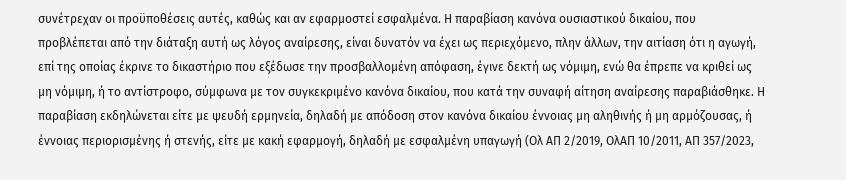συνέτρεχαν οι προϋποθέσεις αυτές, καθώς και αν εφαρμοστεί εσφαλμένα. Η παραβίαση κανόνα ουσιαστικού δικαίου, που προβλέπεται από την διάταξη αυτή ως λόγος αναίρεσης, είναι δυνατόν να έχει ως περιεχόμενο, πλην άλλων, την αιτίαση ότι η αγωγή, επί της οποίας έκρινε το δικαστήριο που εξέδωσε την προσβαλλομένη απόφαση, έγινε δεκτή ως νόμιμη, ενώ θα έπρεπε να κριθεί ως μη νόμιμη, ή το αντίστροφο, σύμφωνα με τον συγκεκριμένο κανόνα δικαίου, που κατά την συναφή αίτηση αναίρεσης παραβιάσθηκε. Η παραβίαση εκδηλώνεται είτε με ψευδή ερμηνεία, δηλαδή με απόδοση στον κανόνα δικαίου έννοιας μη αληθινής ή μη αρμόζουσας, ή έννοιας περιορισμένης ή στενής, είτε με κακή εφαρμογή, δηλαδή με εσφαλμένη υπαγωγή (Ολ ΑΠ 2/2019, ΟλΑΠ 10/2011, ΑΠ 357/2023,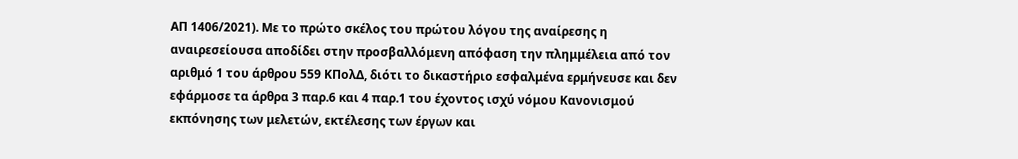ΑΠ 1406/2021). Με το πρώτο σκέλος του πρώτου λόγου της αναίρεσης η αναιρεσείουσα αποδίδει στην προσβαλλόμενη απόφαση την πλημμέλεια από τον αριθμό 1 του άρθρου 559 ΚΠολΔ, διότι το δικαστήριο εσφαλμένα ερμήνευσε και δεν εφάρμοσε τα άρθρα 3 παρ.6 και 4 παρ.1 του έχοντος ισχύ νόμου Κανονισμού εκπόνησης των μελετών, εκτέλεσης των έργων και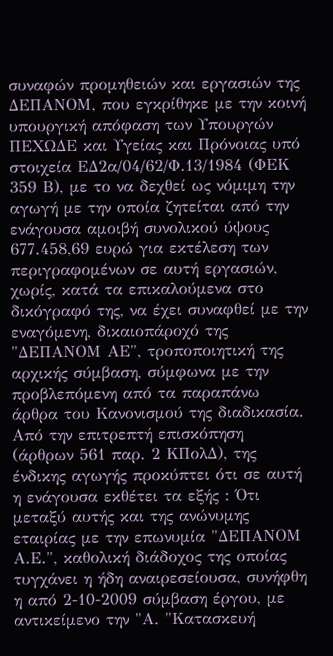συναφών προμηθειών και εργασιών της ΔΕΠΑΝΟΜ, που εγκρίθηκε με την κοινή υπουργική απόφαση των Υπουργών ΠΕΧΩΔΕ και Υγείας και Πρόνοιας υπό στοιχεία ΕΔ2α/04/62/Φ.13/1984 (ΦΕΚ 359 Β), με το να δεχθεί ως νόμιμη την αγωγή με την οποία ζητείται από την ενάγουσα αμοιβή συνολικού ύψους 677.458,69 ευρώ για εκτέλεση των περιγραφομένων σε αυτή εργασιών, χωρίς, κατά τα επικαλούμενα στο δικόγραφό της, να έχει συναφθεί με την εναγόμενη, δικαιοπάροχό της "ΔΕΠΑΝΟΜ ΑΕ", τροποποιητική της αρχικής σύμβαση, σύμφωνα με την προβλεπόμενη από τα παραπάνω άρθρα του Κανονισμού της διαδικασία. Από την επιτρεπτή επισκόπηση (άρθρων 561 παρ. 2 ΚΠολΔ), της ένδικης αγωγής προκύπτει ότι σε αυτή η ενάγουσα εκθέτει τα εξής : Ότι μεταξύ αυτής και της ανώνυμης εταιρίας με την επωνυμία "ΔΕΠΑΝΟΜ Α.Ε.", καθολική διάδοχος της οποίας τυγχάνει η ήδη αναιρεσείουσα, συνήφθη η από 2-10-2009 σύμβαση έργου, με αντικείμενο την "Α. "Κατασκευή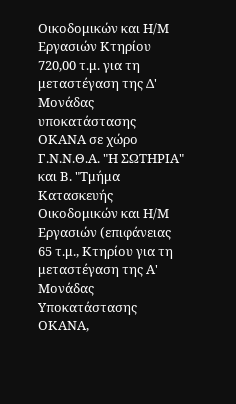Οικοδομικών και Η/Μ Εργασιών Κτηρίου 720,00 τ.μ. για τη μεταστέγαση της Δ' Μονάδας υποκατάστασης ΟΚΑΝΑ σε χώρο Γ.Ν.Ν.Θ.Α. "Η ΣΩΤΗΡΙΑ" και Β. "Τμήμα Κατασκευής Οικοδομικών και Η/Μ Εργασιών (επιφάνειας 65 τ.μ., Κτηρίου για τη μεταστέγαση της Α' Μονάδας Υποκατάστασης ΟΚΑΝΑ,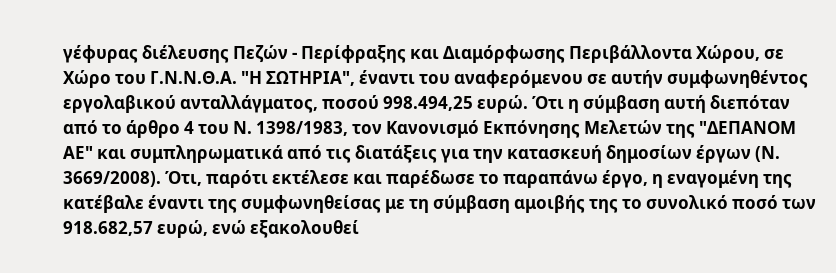γέφυρας διέλευσης Πεζών - Περίφραξης και Διαμόρφωσης Περιβάλλοντα Χώρου, σε Χώρο του Γ.Ν.Ν.Θ.Α. "Η ΣΩΤΗΡΙΑ", έναντι του αναφερόμενου σε αυτήν συμφωνηθέντος εργολαβικού ανταλλάγματος, ποσού 998.494,25 ευρώ. Ότι η σύμβαση αυτή διεπόταν από το άρθρο 4 του Ν. 1398/1983, τον Κανονισμό Εκπόνησης Μελετών της "ΔΕΠΑΝΟΜ ΑΕ" και συμπληρωματικά από τις διατάξεις για την κατασκευή δημοσίων έργων (Ν. 3669/2008). Ότι, παρότι εκτέλεσε και παρέδωσε το παραπάνω έργο, η εναγομένη της κατέβαλε έναντι της συμφωνηθείσας με τη σύμβαση αμοιβής της το συνολικό ποσό των 918.682,57 ευρώ, ενώ εξακολουθεί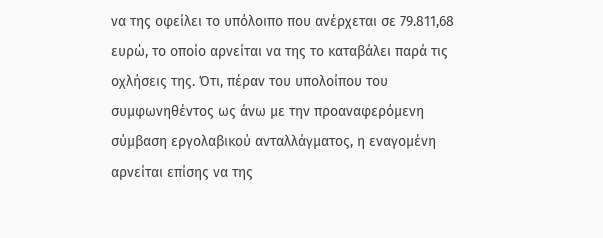να της οφείλει το υπόλοιπο που ανέρχεται σε 79.811,68 ευρώ, το οποίο αρνείται να της το καταβάλει παρά τις οχλήσεις της. Ότι, πέραν του υπολοίπου του συμφωνηθέντος ως άνω με την προαναφερόμενη σύμβαση εργολαβικού ανταλλάγματος, η εναγομένη αρνείται επίσης να της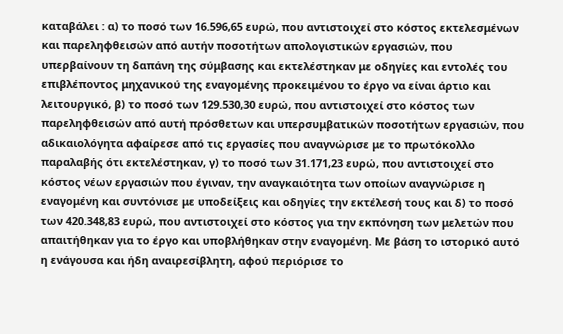καταβάλει : α) το ποσό των 16.596,65 ευρώ, που αντιστοιχεί στο κόστος εκτελεσμένων και παρεληφθεισών από αυτήν ποσοτήτων απολογιστικών εργασιών, που υπερβαίνουν τη δαπάνη της σύμβασης και εκτελέστηκαν με οδηγίες και εντολές του επιβλέποντος μηχανικού της εναγομένης προκειμένου το έργο να είναι άρτιο και λειτουργικό, β) το ποσό των 129.530,30 ευρώ, που αντιστοιχεί στο κόστος των παρεληφθεισών από αυτή πρόσθετων και υπερσυμβατικών ποσοτήτων εργασιών, που αδικαιολόγητα αφαίρεσε από τις εργασίες που αναγνώρισε με το πρωτόκολλο παραλαβής ότι εκτελέστηκαν, γ) το ποσό των 31.171,23 ευρώ, που αντιστοιχεί στο κόστος νέων εργασιών που έγιναν, την αναγκαιότητα των οποίων αναγνώρισε η εναγομένη και συντόνισε με υποδείξεις και οδηγίες την εκτέλεσή τους και δ) το ποσό των 420.348,83 ευρώ, που αντιστοιχεί στο κόστος για την εκπόνηση των μελετών που απαιτήθηκαν για το έργο και υποβλήθηκαν στην εναγομένη. Με βάση το ιστορικό αυτό η ενάγουσα και ήδη αναιρεσίβλητη, αφού περιόρισε το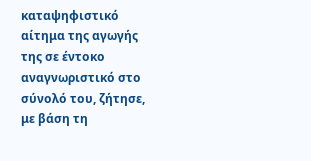καταψηφιστικό αίτημα της αγωγής της σε έντοκο αναγνωριστικό στο σύνολό του, ζήτησε, με βάση τη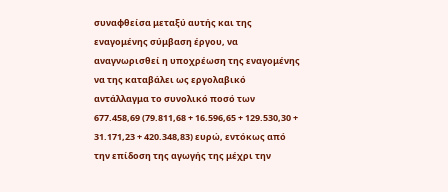συναφθείσα μεταξύ αυτής και της εναγομένης σύμβαση έργου, να αναγνωρισθεί η υποχρέωση της εναγομένης να της καταβάλει ως εργολαβικό αντάλλαγμα το συνολικό ποσό των 677.458,69 (79.811,68 + 16.596,65 + 129.530,30 + 31.171,23 + 420.348,83) ευρώ, εντόκως από την επίδοση της αγωγής της μέχρι την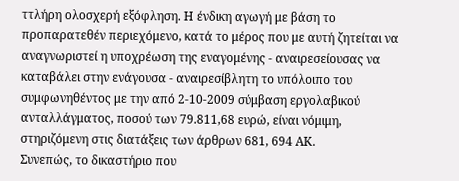ττλήρη ολοσχερή εξόφληση. Η ένδικη αγωγή με βάση το προπαρατεθέν περιεχόμενο, κατά το μέρος που με αυτή ζητείται να αναγνωριστεί η υποχρέωση της εναγομένης - αναιρεσείουσας να καταβάλει στην ενάγουσα - αναιρεσίβλητη το υπόλοιπο του συμφωνηθέντος με την από 2-10-2009 σύμβαση εργολαβικού ανταλλάγματος, ποσού των 79.811,68 ευρώ, είναι νόμιμη, στηριζόμενη στις διατάξεις των άρθρων 681, 694 ΑΚ.
Συνεπώς, το δικαστήριο που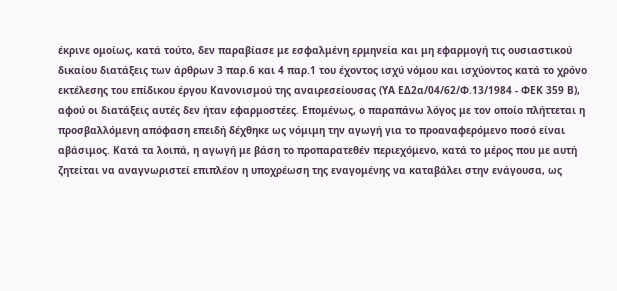έκρινε ομοίως, κατά τούτο, δεν παραβίασε με εσφαλμένη ερμηνεία και μη εφαρμογή τις ουσιαστικού δικαίου διατάξεις των άρθρων 3 παρ.6 και 4 παρ.1 του έχοντος ισχύ νόμου και ισχύοντος κατά το χρόνο εκτέλεσης του επίδικου έργου Κανονισμού της αναιρεσείουσας (ΥΑ ΕΔ2α/04/62/Φ.13/1984 - ΦΕΚ 359 Β), αφού οι διατάξεις αυτές δεν ήταν εφαρμοστέες. Επομένως, ο παραπάνω λόγος με τον οποίο πλήττεται η προσβαλλόμενη απόφαση επειδή δέχθηκε ως νόμιμη την αγωγή για το προαναφερόμενο ποσό είναι αβάσιμος. Κατά τα λοιπά, η αγωγή με βάση το προπαρατεθέν περιεχόμενο, κατά το μέρος που με αυτή ζητείται να αναγνωριστεί επιπλέον η υποχρέωση της εναγομένης να καταβάλει στην ενάγουσα, ως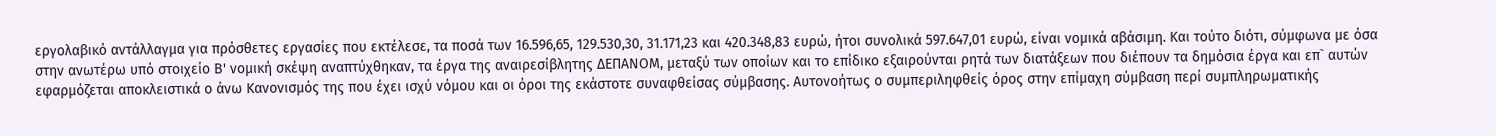εργολαβικό αντάλλαγμα για πρόσθετες εργασίες που εκτέλεσε, τα ποσά των 16.596,65, 129.530,30, 31.171,23 και 420.348,83 ευρώ, ήτοι συνολικά 597.647,01 ευρώ, είναι νομικά αβάσιμη. Και τούτο διότι, σύμφωνα με όσα στην ανωτέρω υπό στοιχείο Β' νομική σκέψη αναπτύχθηκαν, τα έργα της αναιρεσίβλητης ΔΕΠΑΝΟΜ, μεταξύ των οποίων και το επίδικο εξαιρούνται ρητά των διατάξεων που διέπουν τα δημόσια έργα και επ` αυτών εφαρμόζεται αποκλειστικά ο άνω Κανονισμός της που έχει ισχύ νόμου και οι όροι της εκάστοτε συναφθείσας σύμβασης. Aυτονοήτως ο συμπεριληφθείς όρος στην επίμαχη σύμβαση περί συμπληρωματικής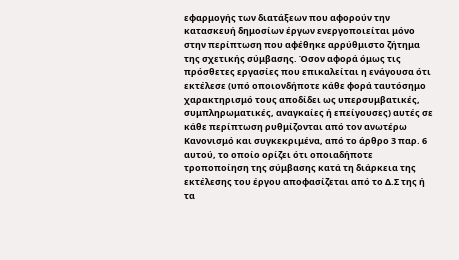εφαρμογής των διατάξεων που αφορούν την κατασκευή δημοσίων έργων ενεργοποιείται μόνο στην περίπτωση που αφέθηκε αρρύθμιστο ζήτημα της σχετικής σύμβασης. Όσον αφορά όμως τις πρόσθετες εργασίες που επικαλείται η ενάγουσα ότι εκτέλεσε (υπό οποιονδήποτε κάθε φορά ταυτόσημο χαρακτηρισμό τους αποδίδει ως υπερσυμβατικές, συμπληρωματικές, αναγκαίες ή επείγουσες) αυτές σε κάθε περίπτωση ρυθμίζονται από τον ανωτέρω Κανονισμό και συγκεκριμένα, από το άρθρο 3 παρ. 6 αυτού, το οποίο ορίζει ότι οποιαδήποτε τροποποίηση της σύμβασης κατά τη διάρκεια της εκτέλεσης του έργου αποφασίζεται από το Δ.Σ της ή τα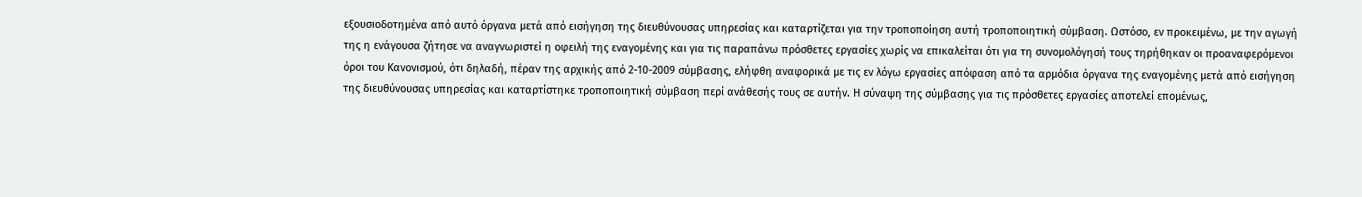εξουσιοδοτημένα από αυτό όργανα μετά από εισήγηση της διευθύνουσας υπηρεσίας και καταρτίζεται για την τροποποίηση αυτή τροποποιητική σύμβαση. Ωστόσο, εν προκειμένω, με την αγωγή της η ενάγουσα ζήτησε να αναγνωριστεί η οφειλή της εναγομένης και για τις παραπάνω πρόσθετες εργασίες χωρίς να επικαλείται ότι για τη συνομολόγησή τους τηρήθηκαν οι προαναφερόμενοι όροι του Κανονισμού, ότι δηλαδή, πέραν της αρχικής από 2-10-2009 σύμβασης, ελήφθη αναφορικά με τις εν λόγω εργασίες απόφαση από τα αρμόδια όργανα της εναγομένης μετά από εισήγηση της διευθύνουσας υπηρεσίας και καταρτίστηκε τροποποιητική σύμβαση περί ανάθεσής τους σε αυτήν. Η σύναψη της σύμβασης για τις πρόσθετες εργασίες αποτελεί επομένως,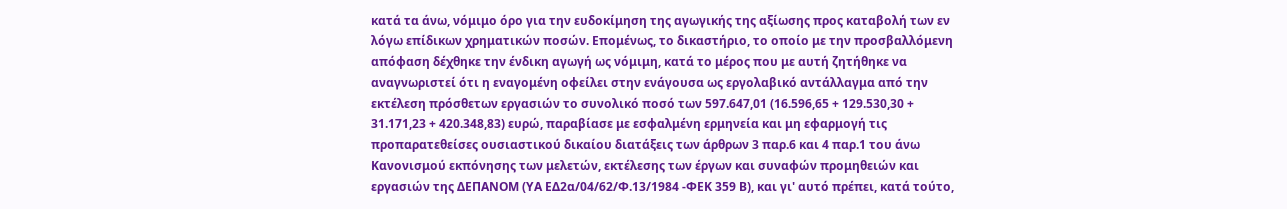κατά τα άνω, νόμιμο όρο για την ευδοκίμηση της αγωγικής της αξίωσης προς καταβολή των εν λόγω επίδικων χρηματικών ποσών. Επομένως, το δικαστήριο, το οποίο με την προσβαλλόμενη απόφαση δέχθηκε την ένδικη αγωγή ως νόμιμη, κατά το μέρος που με αυτή ζητήθηκε να αναγνωριστεί ότι η εναγομένη οφείλει στην ενάγουσα ως εργολαβικό αντάλλαγμα από την εκτέλεση πρόσθετων εργασιών το συνολικό ποσό των 597.647,01 (16.596,65 + 129.530,30 + 31.171,23 + 420.348,83) ευρώ, παραβίασε με εσφαλμένη ερμηνεία και μη εφαρμογή τις προπαρατεθείσες ουσιαστικού δικαίου διατάξεις των άρθρων 3 παρ.6 και 4 παρ.1 του άνω Κανονισμού εκπόνησης των μελετών, εκτέλεσης των έργων και συναφών προμηθειών και εργασιών της ΔΕΠΑΝΟΜ (ΥΑ ΕΔ2α/04/62/Φ.13/1984 -ΦΕΚ 359 Β), και γι' αυτό πρέπει, κατά τούτο,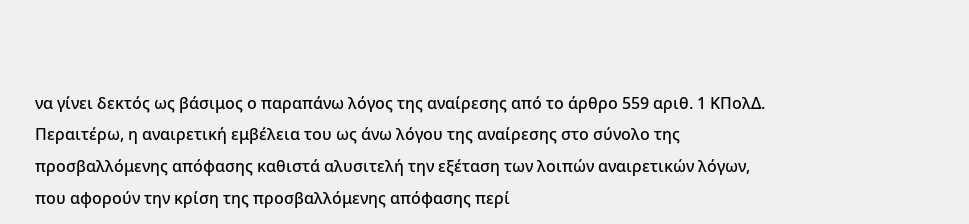να γίνει δεκτός ως βάσιμος ο παραπάνω λόγος της αναίρεσης από το άρθρο 559 αριθ. 1 ΚΠολΔ.
Περαιτέρω, η αναιρετική εμβέλεια του ως άνω λόγου της αναίρεσης στο σύνολο της προσβαλλόμενης απόφασης καθιστά αλυσιτελή την εξέταση των λοιπών αναιρετικών λόγων, που αφορούν την κρίση της προσβαλλόμενης απόφασης περί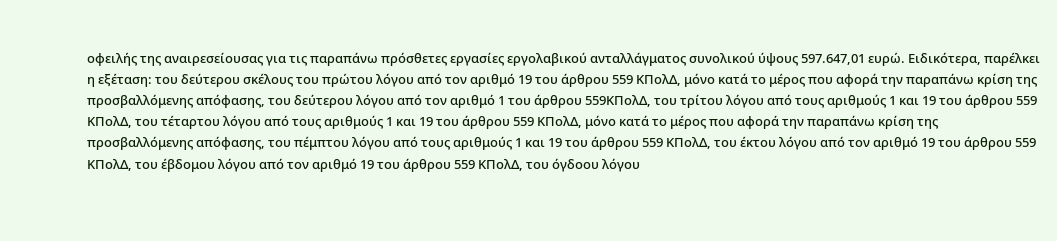οφειλής της αναιρεσείουσας για τις παραπάνω πρόσθετες εργασίες εργολαβικού ανταλλάγματος συνολικού ύψους 597.647,01 ευρώ. Ειδικότερα, παρέλκει η εξέταση: του δεύτερου σκέλους του πρώτου λόγου από τον αριθμό 19 του άρθρου 559 ΚΠολΔ, μόνο κατά το μέρος που αφορά την παραπάνω κρίση της προσβαλλόμενης απόφασης, του δεύτερου λόγου από τον αριθμό 1 του άρθρου 559ΚΠολΔ, του τρίτου λόγου από τους αριθμούς 1 και 19 του άρθρου 559 ΚΠολΔ, του τέταρτου λόγου από τους αριθμούς 1 και 19 του άρθρου 559 ΚΠολΔ, μόνο κατά το μέρος που αφορά την παραπάνω κρίση της προσβαλλόμενης απόφασης, του πέμπτου λόγου από τους αριθμούς 1 και 19 του άρθρου 559 ΚΠολΔ, του έκτου λόγου από τον αριθμό 19 του άρθρου 559 ΚΠολΔ, του έβδομου λόγου από τον αριθμό 19 του άρθρου 559 ΚΠολΔ, του όγδοου λόγου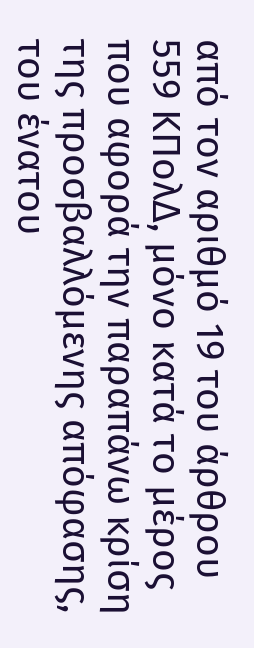από τον αριθμό 19 του άρθρου 559 ΚΠολΔ, μόνο κατά το μέρος που αφορά την παραπάνω κρίση της προσβαλλόμενης απόφασης, του ένατου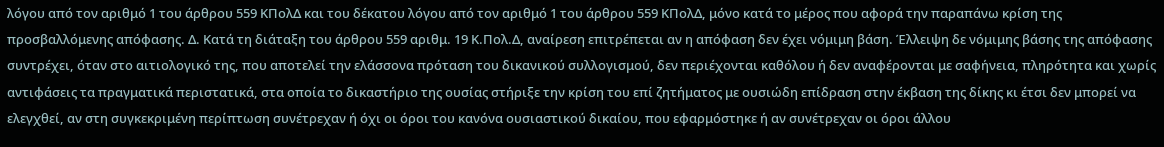λόγου από τον αριθμό 1 του άρθρου 559 ΚΠολΔ και του δέκατου λόγου από τον αριθμό 1 του άρθρου 559 ΚΠολΔ, μόνο κατά το μέρος που αφορά την παραπάνω κρίση της προσβαλλόμενης απόφασης. Δ. Κατά τη διάταξη του άρθρου 559 αριθμ. 19 Κ.Πολ.Δ, αναίρεση επιτρέπεται αν η απόφαση δεν έχει νόμιμη βάση. Έλλειψη δε νόμιμης βάσης της απόφασης συντρέχει, όταν στο αιτιολογικό της, που αποτελεί την ελάσσονα πρόταση του δικανικού συλλογισμού, δεν περιέχονται καθόλου ή δεν αναφέρονται με σαφήνεια, πληρότητα και χωρίς αντιφάσεις τα πραγματικά περιστατικά, στα οποία το δικαστήριο της ουσίας στήριξε την κρίση του επί ζητήματος με ουσιώδη επίδραση στην έκβαση της δίκης κι έτσι δεν μπορεί να ελεγχθεί, αν στη συγκεκριμένη περίπτωση συνέτρεχαν ή όχι οι όροι του κανόνα ουσιαστικού δικαίου, που εφαρμόστηκε ή αν συνέτρεχαν οι όροι άλλου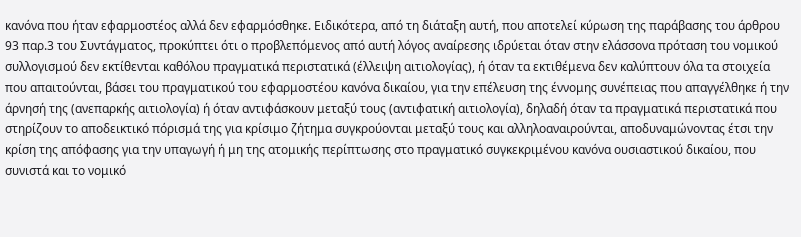κανόνα που ήταν εφαρμοστέος αλλά δεν εφαρμόσθηκε. Ειδικότερα, από τη διάταξη αυτή, που αποτελεί κύρωση της παράβασης του άρθρου 93 παρ.3 του Συντάγματος, προκύπτει ότι ο προβλεπόμενος από αυτή λόγος αναίρεσης ιδρύεται όταν στην ελάσσονα πρόταση του νομικού συλλογισμού δεν εκτίθενται καθόλου πραγματικά περιστατικά (έλλειψη αιτιολογίας), ή όταν τα εκτιθέμενα δεν καλύπτουν όλα τα στοιχεία που απαιτούνται, βάσει του πραγματικού του εφαρμοστέου κανόνα δικαίου, για την επέλευση της έννομης συνέπειας που απαγγέλθηκε ή την άρνησή της (ανεπαρκής αιτιολογία) ή όταν αντιφάσκουν μεταξύ τους (αντιφατική αιτιολογία), δηλαδή όταν τα πραγματικά περιστατικά που στηρίζουν το αποδεικτικό πόρισμά της για κρίσιμο ζήτημα συγκρούονται μεταξύ τους και αλληλοαναιρούνται, αποδυναμώνοντας έτσι την κρίση της απόφασης για την υπαγωγή ή μη της ατομικής περίπτωσης στο πραγματικό συγκεκριμένου κανόνα ουσιαστικού δικαίου, που συνιστά και το νομικό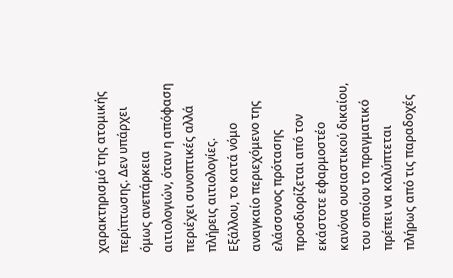χαρακτηρισμό της ατομικής περίπτωσης. Δεν υπάρχει όμως ανεπάρκεια αιτιολογιών, όταν η απόφαση περιέχει συνοπτικές αλλά πλήρεις αιτιολογίες.
Εξάλλου, το κατά νόμο αναγκαίο περιεχόμενο της ελάσσονος πρότασης προσδιορίζεται από τον εκάστοτε εφαρμοστέο κανόνα ουσιαστικού δικαίου, του οποίου το πραγματικό πρέπει να καλύπτεται πλήρως από τις παραδοχές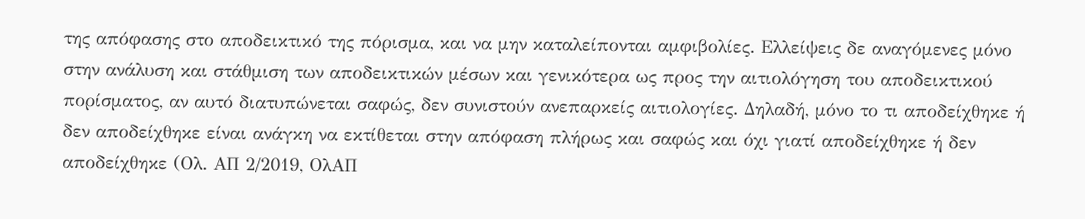της απόφασης στο αποδεικτικό της πόρισμα, και να μην καταλείπονται αμφιβολίες. Ελλείψεις δε αναγόμενες μόνο στην ανάλυση και στάθμιση των αποδεικτικών μέσων και γενικότερα ως προς την αιτιολόγηση του αποδεικτικού πορίσματος, αν αυτό διατυπώνεται σαφώς, δεν συνιστούν ανεπαρκείς αιτιολογίες. Δηλαδή, μόνο το τι αποδείχθηκε ή δεν αποδείχθηκε είναι ανάγκη να εκτίθεται στην απόφαση πλήρως και σαφώς και όχι γιατί αποδείχθηκε ή δεν αποδείχθηκε (Ολ. ΑΠ 2/2019, ΟλΑΠ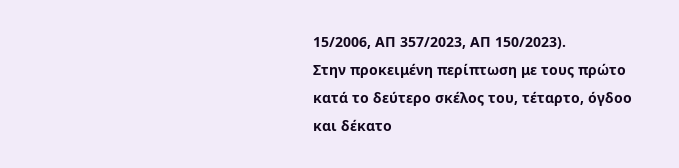15/2006, ΑΠ 357/2023, ΑΠ 150/2023).
Στην προκειμένη περίπτωση με τους πρώτο κατά το δεύτερο σκέλος του, τέταρτο, όγδοο και δέκατο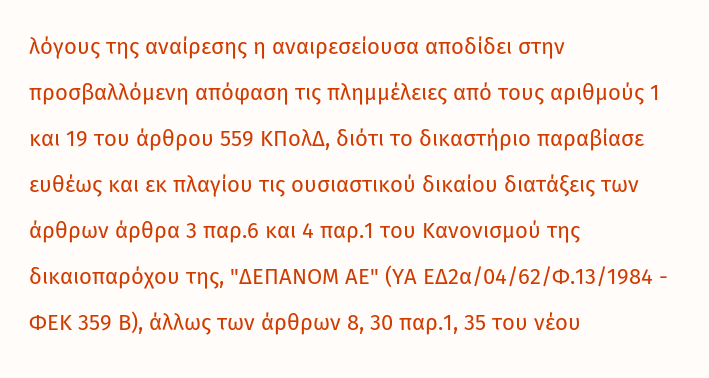λόγους της αναίρεσης η αναιρεσείουσα αποδίδει στην προσβαλλόμενη απόφαση τις πλημμέλειες από τους αριθμούς 1 και 19 του άρθρου 559 ΚΠολΔ, διότι το δικαστήριο παραβίασε ευθέως και εκ πλαγίου τις ουσιαστικού δικαίου διατάξεις των άρθρων άρθρα 3 παρ.6 και 4 παρ.1 του Κανονισμού της δικαιοπαρόχου της, "ΔΕΠΑΝΟΜ ΑΕ" (ΥΑ ΕΔ2α/04/62/Φ.13/1984 - ΦΕΚ 359 Β), άλλως των άρθρων 8, 30 παρ.1, 35 του νέου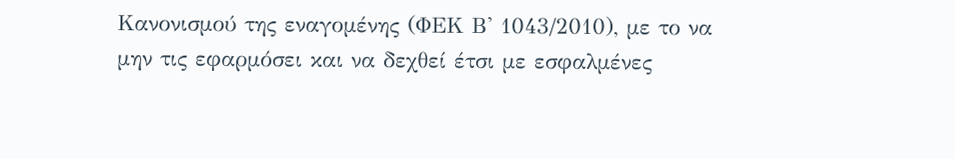Κανονισμού της εναγομένης (ΦΕΚ Β' 1043/2010), με το να μην τις εφαρμόσει και να δεχθεί έτσι με εσφαλμένες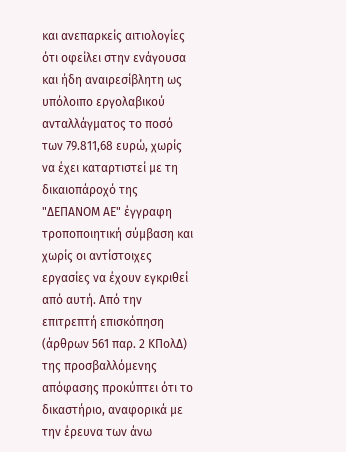και ανεπαρκείς αιτιολογίες ότι οφείλει στην ενάγουσα και ήδη αναιρεσίβλητη ως υπόλοιπο εργολαβικού ανταλλάγματος το ποσό των 79.811,68 ευρώ, χωρίς να έχει καταρτιστεί με τη δικαιοπάροχό της "ΔΕΠΑΝΟΜ ΑΕ" έγγραφη τροποποιητική σύμβαση και χωρίς οι αντίστοιχες εργασίες να έχουν εγκριθεί από αυτή. Από την επιτρεπτή επισκόπηση (άρθρων 561 παρ. 2 ΚΠολΔ) της προσβαλλόμενης απόφασης προκύπτει ότι το δικαστήριο, αναφορικά με την έρευνα των άνω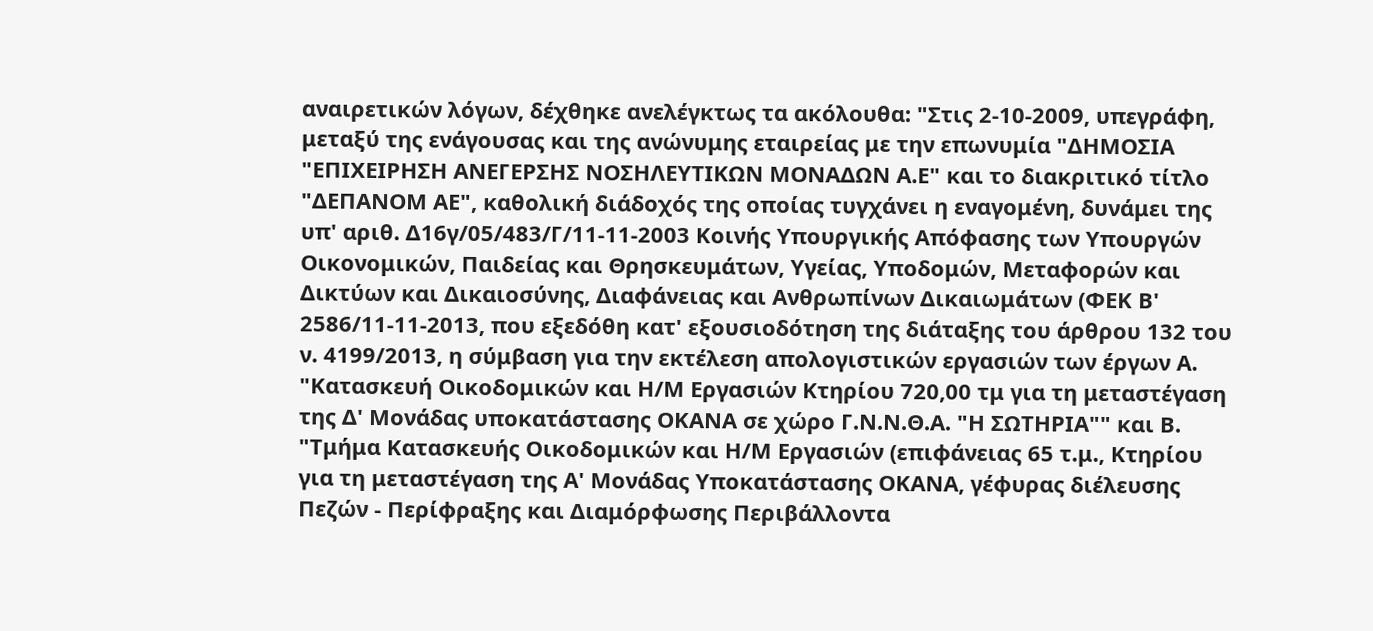αναιρετικών λόγων, δέχθηκε ανελέγκτως τα ακόλουθα: "Στις 2-10-2009, υπεγράφη, μεταξύ της ενάγουσας και της ανώνυμης εταιρείας με την επωνυμία "ΔΗΜΟΣΙΑ "ΕΠΙΧΕΙΡΗΣΗ ΑΝΕΓΕΡΣΗΣ ΝΟΣΗΛΕΥΤΙΚΩΝ ΜΟΝΑΔΩΝ Α.Ε" και το διακριτικό τίτλο "ΔΕΠΑΝΟΜ ΑΕ", καθολική διάδοχός της οποίας τυγχάνει η εναγομένη, δυνάμει της υπ' αριθ. Δ16γ/05/483/Γ/11-11-2003 Κοινής Υπουργικής Απόφασης των Υπουργών Οικονομικών, Παιδείας και Θρησκευμάτων, Υγείας, Υποδομών, Μεταφορών και Δικτύων και Δικαιοσύνης, Διαφάνειας και Ανθρωπίνων Δικαιωμάτων (ΦΕΚ Β' 2586/11-11-2013, που εξεδόθη κατ' εξουσιοδότηση της διάταξης του άρθρου 132 του ν. 4199/2013, η σύμβαση για την εκτέλεση απολογιστικών εργασιών των έργων Α. "Κατασκευή Οικοδομικών και Η/Μ Εργασιών Κτηρίου 720,00 τμ για τη μεταστέγαση της Δ' Μονάδας υποκατάστασης ΟΚΑΝΑ σε χώρο Γ.Ν.Ν.Θ.Α. "Η ΣΩΤΗΡΙΑ"" και Β. "Τμήμα Κατασκευής Οικοδομικών και Η/Μ Εργασιών (επιφάνειας 65 τ.μ., Κτηρίου για τη μεταστέγαση της Α' Μονάδας Υποκατάστασης ΟΚΑΝΑ, γέφυρας διέλευσης Πεζών - Περίφραξης και Διαμόρφωσης Περιβάλλοντα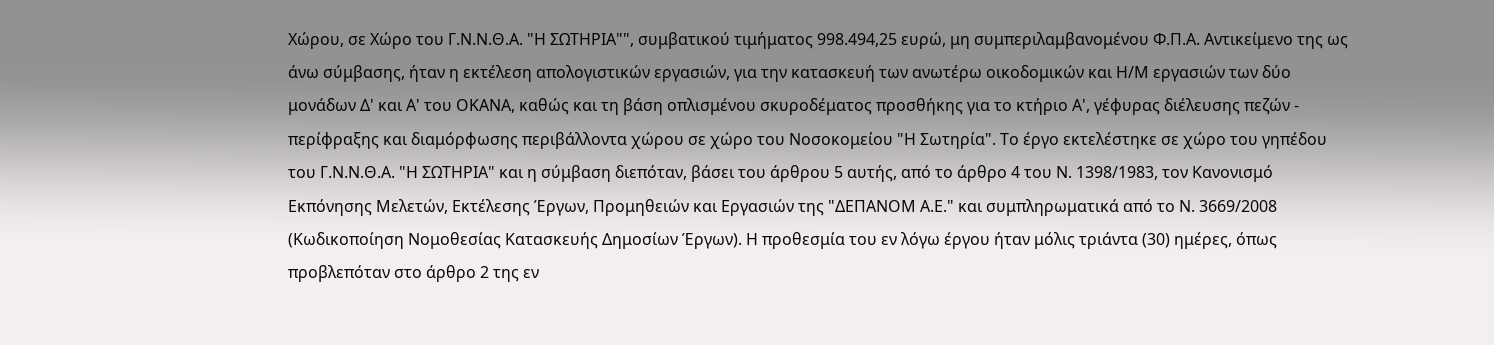Χώρου, σε Χώρο του Γ.Ν.Ν.Θ.Α. "Η ΣΩΤΗΡΙΑ"", συμβατικού τιμήματος 998.494,25 ευρώ, μη συμπεριλαμβανομένου Φ.Π.Α. Αντικείμενο της ως άνω σύμβασης, ήταν η εκτέλεση απολογιστικών εργασιών, για την κατασκευή των ανωτέρω οικοδομικών και Η/Μ εργασιών των δύο μονάδων Δ' και Α' του ΟΚΑΝΑ, καθώς και τη βάση οπλισμένου σκυροδέματος προσθήκης για το κτήριο Α', γέφυρας διέλευσης πεζών - περίφραξης και διαμόρφωσης περιβάλλοντα χώρου σε χώρο του Νοσοκομείου "Η Σωτηρία". Το έργο εκτελέστηκε σε χώρο του γηπέδου του Γ.Ν.Ν.Θ.Α. "Η ΣΩΤΗΡΙΑ" και η σύμβαση διεπόταν, βάσει του άρθρου 5 αυτής, από το άρθρο 4 του Ν. 1398/1983, τον Κανονισμό Εκπόνησης Μελετών, Εκτέλεσης Έργων, Προμηθειών και Εργασιών της "ΔΕΠΑΝΟΜ Α.Ε." και συμπληρωματικά από το Ν. 3669/2008 (Κωδικοποίηση Νομοθεσίας Κατασκευής Δημοσίων Έργων). Η προθεσμία του εν λόγω έργου ήταν μόλις τριάντα (30) ημέρες, όπως προβλεπόταν στο άρθρο 2 της εν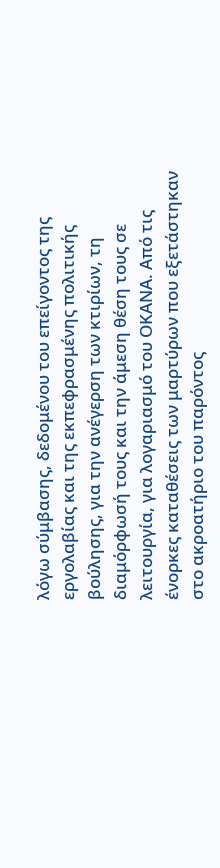λόγω σύμβασης, δεδομένου του επείγοντος της εργολαβίας και της εκπεφρασμένης πολιτικής βούλησης, για την ανέγερση των κτιρίων, τη διαμόρφωσή τους και την άμεση θέση τους σε λειτουργία, για λογαριασμό του ΟΚΑΝΑ. Από τις ένορκες καταθέσεις των μαρτύρων που εξετάστηκαν στο ακροατήριο του παρόντος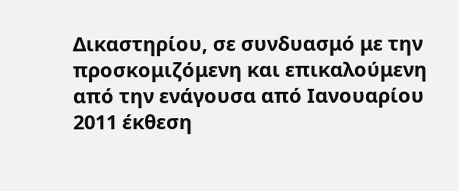Δικαστηρίου, σε συνδυασμό με την προσκομιζόμενη και επικαλούμενη από την ενάγουσα από Ιανουαρίου 2011 έκθεση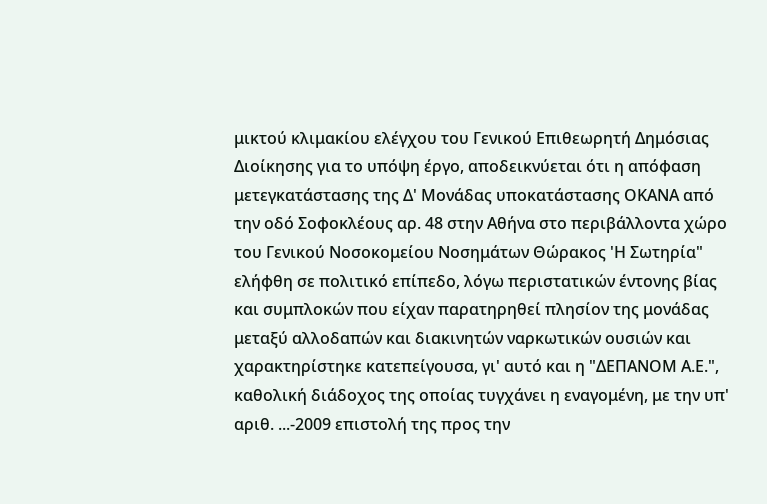μικτού κλιμακίου ελέγχου του Γενικού Επιθεωρητή Δημόσιας Διοίκησης για το υπόψη έργο, αποδεικνύεται ότι η απόφαση μετεγκατάστασης της Δ' Μονάδας υποκατάστασης ΟΚΑΝΑ από την οδό Σοφοκλέους αρ. 48 στην Αθήνα στο περιβάλλοντα χώρο του Γενικού Νοσοκομείου Νοσημάτων Θώρακος 'Η Σωτηρία" ελήφθη σε πολιτικό επίπεδο, λόγω περιστατικών έντονης βίας και συμπλοκών που είχαν παρατηρηθεί πλησίον της μονάδας μεταξύ αλλοδαπών και διακινητών ναρκωτικών ουσιών και χαρακτηρίστηκε κατεπείγουσα, γι' αυτό και η "ΔΕΠΑΝΟΜ Α.Ε.", καθολική διάδοχος της οποίας τυγχάνει η εναγομένη, με την υπ' αριθ. ...-2009 επιστολή της προς την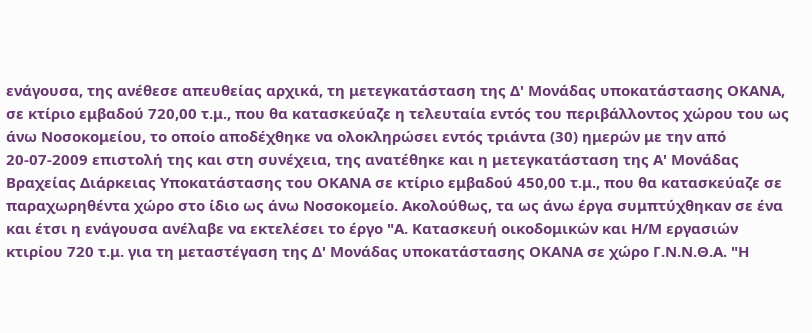ενάγουσα, της ανέθεσε απευθείας αρχικά, τη μετεγκατάσταση της Δ' Μονάδας υποκατάστασης ΟΚΑΝΑ, σε κτίριο εμβαδού 720,00 τ.μ., που θα κατασκεύαζε η τελευταία εντός του περιβάλλοντος χώρου του ως άνω Νοσοκομείου, το οποίο αποδέχθηκε να ολοκληρώσει εντός τριάντα (30) ημερών με την από 20-07-2009 επιστολή της και στη συνέχεια, της ανατέθηκε και η μετεγκατάσταση της Α' Μονάδας Βραχείας Διάρκειας Υποκατάστασης του ΟΚΑΝΑ σε κτίριο εμβαδού 450,00 τ.μ., που θα κατασκεύαζε σε παραχωρηθέντα χώρο στο ίδιο ως άνω Νοσοκομείο. Ακολούθως, τα ως άνω έργα συμπτύχθηκαν σε ένα και έτσι η ενάγουσα ανέλαβε να εκτελέσει το έργο "Α. Κατασκευή οικοδομικών και Η/Μ εργασιών κτιρίου 720 τ.μ. για τη μεταστέγαση της Δ' Μονάδας υποκατάστασης ΟΚΑΝΑ σε χώρο Γ.Ν.Ν.Θ.Α. "Η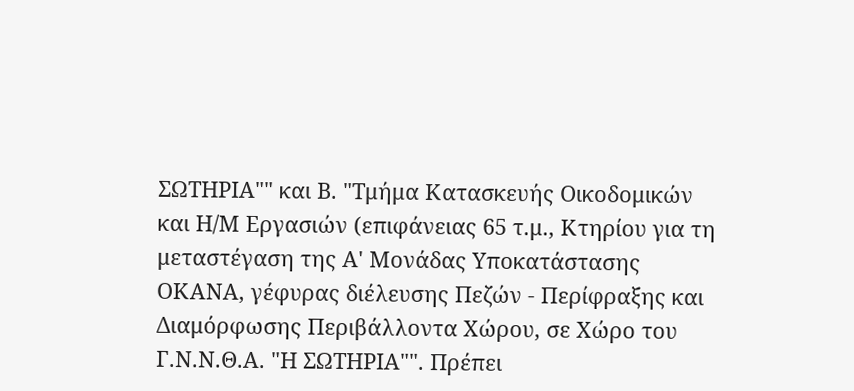ΣΩΤΗΡΙΑ"" και Β. "Τμήμα Κατασκευής Οικοδομικών και Η/Μ Εργασιών (επιφάνειας 65 τ.μ., Κτηρίου για τη μεταστέγαση της Α' Μονάδας Υποκατάστασης ΟΚΑΝΑ, γέφυρας διέλευσης Πεζών - Περίφραξης και Διαμόρφωσης Περιβάλλοντα Χώρου, σε Χώρο του Γ.Ν.Ν.Θ.Α. "Η ΣΩΤΗΡΙΑ"". Πρέπει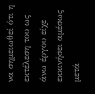να σημειωθεί ότι η εκτέλεση του ως άνω έργου είχε εκκινήσει αμέσως μετά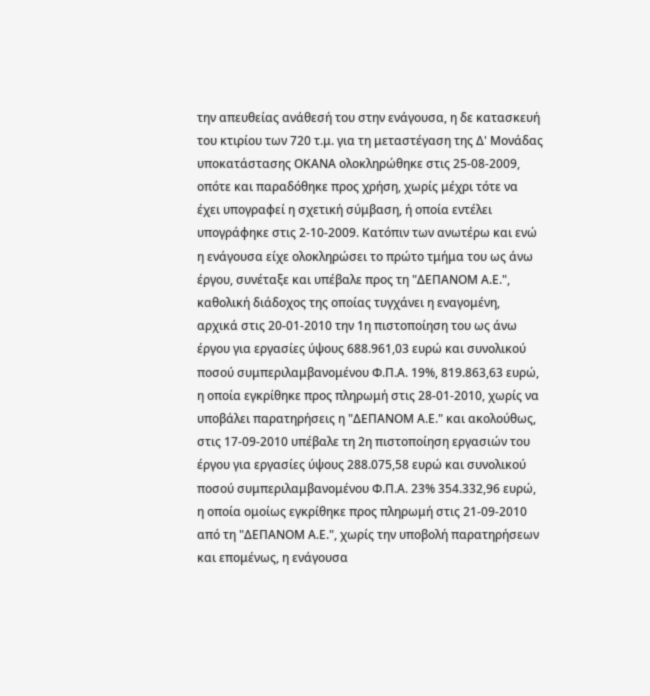την απευθείας ανάθεσή του στην ενάγουσα, η δε κατασκευή του κτιρίου των 720 τ.μ. για τη μεταστέγαση της Δ' Μονάδας υποκατάστασης ΟΚΑΝΑ ολοκληρώθηκε στις 25-08-2009, οπότε και παραδόθηκε προς χρήση, χωρίς μέχρι τότε να έχει υπογραφεί η σχετική σύμβαση, ή οποία εντέλει υπογράφηκε στις 2-10-2009. Κατόπιν των ανωτέρω και ενώ η ενάγουσα είχε ολοκληρώσει το πρώτο τμήμα του ως άνω έργου, συνέταξε και υπέβαλε προς τη "ΔΕΠΑΝΟΜ Α.Ε.", καθολική διάδοχος της οποίας τυγχάνει η εναγομένη, αρχικά στις 20-01-2010 την 1η πιστοποίηση του ως άνω έργου για εργασίες ύψους 688.961,03 ευρώ και συνολικού ποσού συμπεριλαμβανομένου Φ.Π.Α. 19%, 819.863,63 ευρώ, η οποία εγκρίθηκε προς πληρωμή στις 28-01-2010, χωρίς να υποβάλει παρατηρήσεις η "ΔΕΠΑΝΟΜ Α.Ε." και ακολούθως, στις 17-09-2010 υπέβαλε τη 2η πιστοποίηση εργασιών του έργου για εργασίες ύψους 288.075,58 ευρώ και συνολικού ποσού συμπεριλαμβανομένου Φ.Π.Α. 23% 354.332,96 ευρώ, η οποία ομοίως εγκρίθηκε προς πληρωμή στις 21-09-2010 από τη "ΔΕΠΑΝΟΜ Α.Ε.", χωρίς την υποβολή παρατηρήσεων και επομένως, η ενάγουσα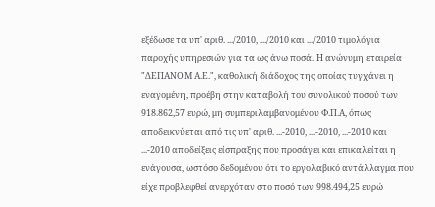εξέδωσε τα υπ' αριθ. .../2010, .../2010 και .../2010 τιμολόγια παροχής υπηρεσιών για τα ως άνω ποσά. Η ανώνυμη εταιρεία "ΔΕΠΑΝΟΜ Α.Ε.", καθολική διάδοχος της οποίας τυγχάνει η εναγομένη, προέβη στην καταβολή του συνολικού ποσού των 918.862,57 ευρώ, μη συμπεριλαμβανομένου Φ.Π.Α, όπως αποδεικνύεται από τις υπ' αριθ. ...-2010, ...-2010, ...-2010 και ...-2010 αποδείξεις είσπραξης που προσάγει και επικαλείται η ενάγουσα, ωστόσο δεδομένου ότι το εργολαβικό αντάλλαγμα που είχε προβλεφθεί ανερχόταν στο ποσό των 998.494,25 ευρώ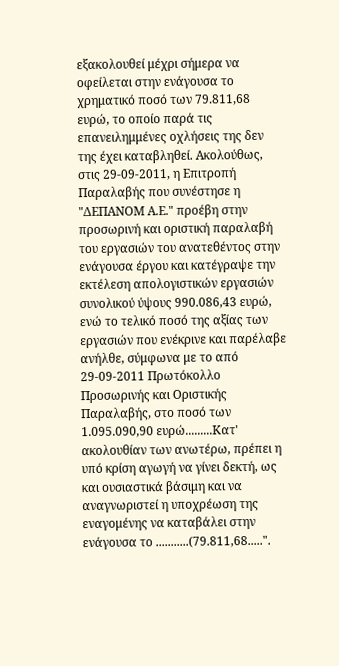εξακολουθεί μέχρι σήμερα να οφείλεται στην ενάγουσα το χρηματικό ποσό των 79.811,68 ευρώ, το οποίο παρά τις επανειλημμένες οχλήσεις της δεν της έχει καταβληθεί. Ακολούθως, στις 29-09-2011, η Επιτροπή Παραλαβής που συνέστησε η "ΔΕΠΑΝΟΜ Α.Ε." προέβη στην προσωρινή και οριστική παραλαβή του εργασιών του ανατεθέντος στην ενάγουσα έργου και κατέγραψε την εκτέλεση απολογιστικών εργασιών συνολικού ύψους 990.086,43 ευρώ, ενώ το τελικό ποσό της αξίας των εργασιών που ενέκρινε και παρέλαβε ανήλθε, σύμφωνα με το από 29-09-2011 Πρωτόκολλο Προσωρινής και Οριστικής Παραλαβής, στο ποσό των 1.095.090,90 ευρώ.........Κατ' ακολουθίαν των ανωτέρω, πρέπει η υπό κρίση αγωγή να γίνει δεκτή, ως και ουσιαστικά βάσιμη και να αναγνωριστεί η υποχρέωση της εναγομένης να καταβάλει στην ενάγουσα το ...........(79.811,68.....".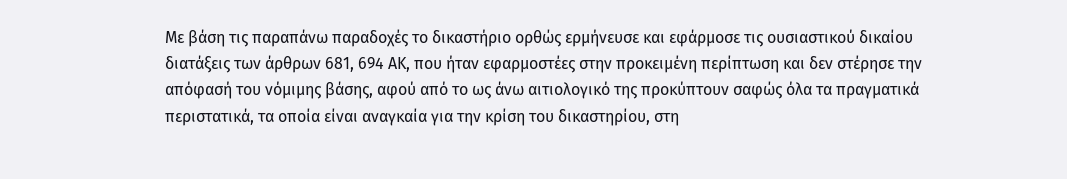Με βάση τις παραπάνω παραδοχές το δικαστήριο ορθώς ερμήνευσε και εφάρμοσε τις ουσιαστικού δικαίου διατάξεις των άρθρων 681, 694 ΑΚ, που ήταν εφαρμοστέες στην προκειμένη περίπτωση και δεν στέρησε την απόφασή του νόμιμης βάσης, αφού από το ως άνω αιτιολογικό της προκύπτουν σαφώς όλα τα πραγματικά περιστατικά, τα οποία είναι αναγκαία για την κρίση του δικαστηρίου, στη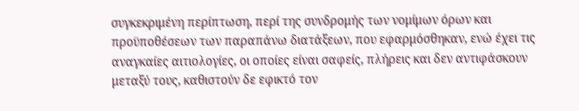συγκεκριμένη περίπτωση, περί της συνδρομής των νομίμων όρων και προϋποθέσεων των παραπάνω διατάξεων, που εφαρμόσθηκαν, ενώ έχει τις αναγκαίες αιτιολογίες, οι οποίες είναι σαφείς, πλήρεις και δεν αντιφάσκουν μεταξύ τους, καθιστούν δε εφικτό τον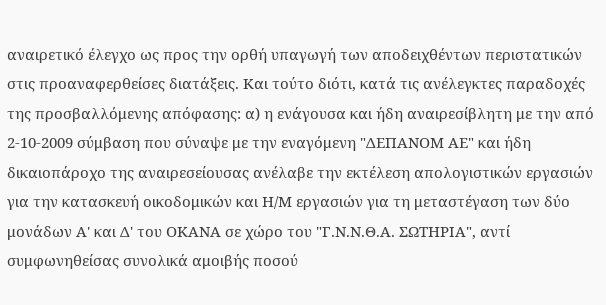αναιρετικό έλεγχο ως προς την ορθή υπαγωγή των αποδειχθέντων περιστατικών στις προαναφερθείσες διατάξεις. Και τούτο διότι, κατά τις ανέλεγκτες παραδοχές της προσβαλλόμενης απόφασης: α) η ενάγουσα και ήδη αναιρεσίβλητη με την από 2-10-2009 σύμβαση που σύναψε με την εναγόμενη "ΔΕΠΑΝΟΜ ΑΕ" και ήδη δικαιοπάροχο της αναιρεσείουσας ανέλαβε την εκτέλεση απολογιστικών εργασιών για την κατασκευή οικοδομικών και Η/Μ εργασιών για τη μεταστέγαση των δύο μονάδων Α' και Δ' του ΟΚΑΝΑ σε χώρο του "Γ.Ν.Ν.Θ.Α. ΣΩΤΗΡΙΑ", αντί συμφωνηθείσας συνολικά αμοιβής ποσού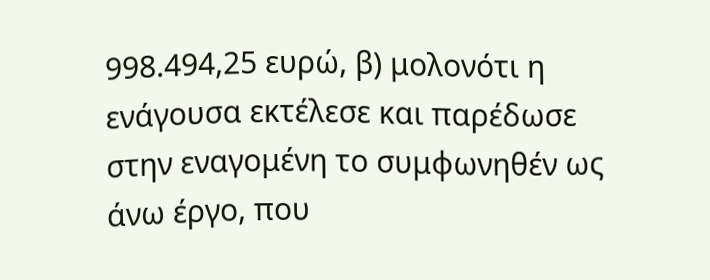998.494,25 ευρώ, β) μολονότι η ενάγουσα εκτέλεσε και παρέδωσε στην εναγομένη το συμφωνηθέν ως άνω έργο, που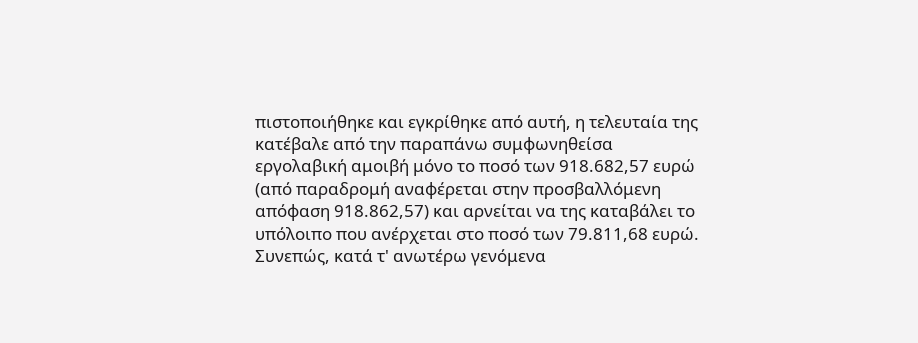πιστοποιήθηκε και εγκρίθηκε από αυτή, η τελευταία της κατέβαλε από την παραπάνω συμφωνηθείσα εργολαβική αμοιβή μόνο το ποσό των 918.682,57 ευρώ (από παραδρομή αναφέρεται στην προσβαλλόμενη απόφαση 918.862,57) και αρνείται να της καταβάλει το υπόλοιπο που ανέρχεται στο ποσό των 79.811,68 ευρώ.
Συνεπώς, κατά τ' ανωτέρω γενόμενα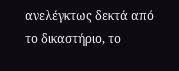ανελέγκτως δεκτά από το δικαστήριο, το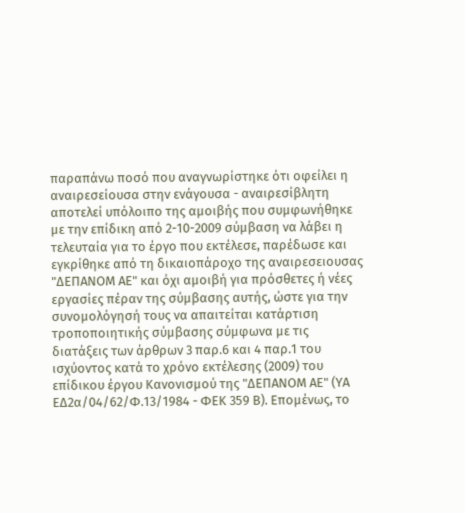παραπάνω ποσό που αναγνωρίστηκε ότι οφείλει η αναιρεσείουσα στην ενάγουσα - αναιρεσίβλητη αποτελεί υπόλοιπο της αμοιβής που συμφωνήθηκε με την επίδικη από 2-10-2009 σύμβαση να λάβει η τελευταία για το έργο που εκτέλεσε, παρέδωσε και εγκρίθηκε από τη δικαιοπάροχο της αναιρεσειουσας "ΔΕΠΑΝΟΜ ΑΕ" και όχι αμοιβή για πρόσθετες ή νέες εργασίες πέραν της σύμβασης αυτής, ώστε για την συνομολόγησή τους να απαιτείται κατάρτιση τροποποιητικής σύμβασης σύμφωνα με τις διατάξεις των άρθρων 3 παρ.6 και 4 παρ.1 του ισχύοντος κατά το χρόνο εκτέλεσης (2009) του επίδικου έργου Κανονισμού της "ΔΕΠΑΝΟΜ ΑΕ" (ΥΑ ΕΔ2α/04/62/Φ.13/1984 - ΦΕΚ 359 Β). Επομένως, το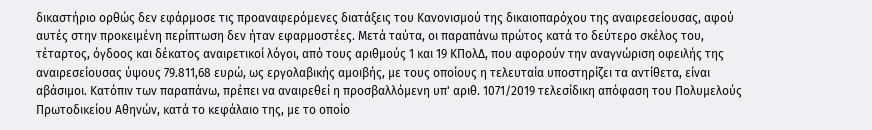δικαστήριο ορθώς δεν εφάρμοσε τις προαναφερόμενες διατάξεις του Κανονισμού της δικαιοπαρόχου της αναιρεσείουσας, αφού αυτές στην προκειμένη περίπτωση δεν ήταν εφαρμοστέες. Μετά ταύτα, οι παραπάνω πρώτος κατά το δεύτερο σκέλος του, τέταρτος, όγδοος και δέκατος αναιρετικοί λόγοι, από τους αριθμούς 1 και 19 ΚΠολΔ, που αφορούν την αναγνώριση οφειλής της αναιρεσείουσας ύψους 79.811,68 ευρώ, ως εργολαβικής αμοιβής, με τους οποίους η τελευταία υποστηρίζει τα αντίθετα, είναι αβάσιμοι. Κατόπιν των παραπάνω, πρέπει να αναιρεθεί η προσβαλλόμενη υπ' αριθ. 1071/2019 τελεσίδικη απόφαση του Πολυμελούς Πρωτοδικείου Αθηνών, κατά το κεφάλαιο της, με το οποίο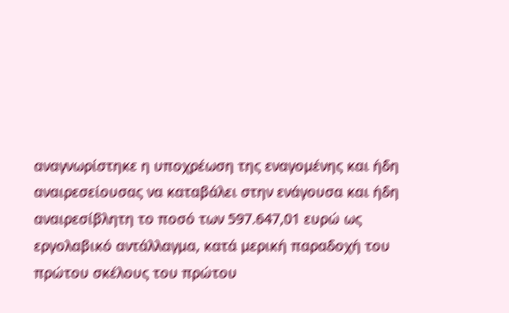αναγνωρίστηκε η υποχρέωση της εναγομένης και ήδη αναιρεσείουσας να καταβάλει στην ενάγουσα και ήδη αναιρεσίβλητη το ποσό των 597.647,01 ευρώ ως εργολαβικό αντάλλαγμα, κατά μερική παραδοχή του πρώτου σκέλους του πρώτου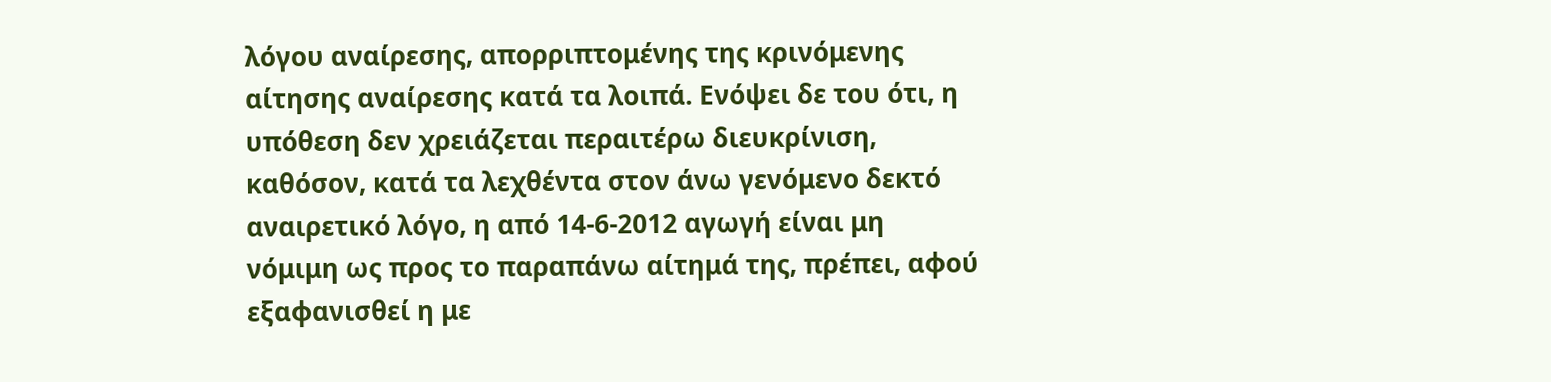λόγου αναίρεσης, απορριπτομένης της κρινόμενης αίτησης αναίρεσης κατά τα λοιπά. Ενόψει δε του ότι, η υπόθεση δεν χρειάζεται περαιτέρω διευκρίνιση, καθόσον, κατά τα λεχθέντα στον άνω γενόμενο δεκτό αναιρετικό λόγο, η από 14-6-2012 αγωγή είναι μη νόμιμη ως προς το παραπάνω αίτημά της, πρέπει, αφού εξαφανισθεί η με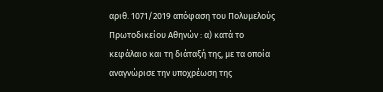αριθ. 1071/2019 απόφαση του Πολυμελούς Πρωτοδικείου Αθηνών : α) κατά το κεφάλαιο και τη διάταξή της, με τα οποία αναγνώρισε την υποχρέωση της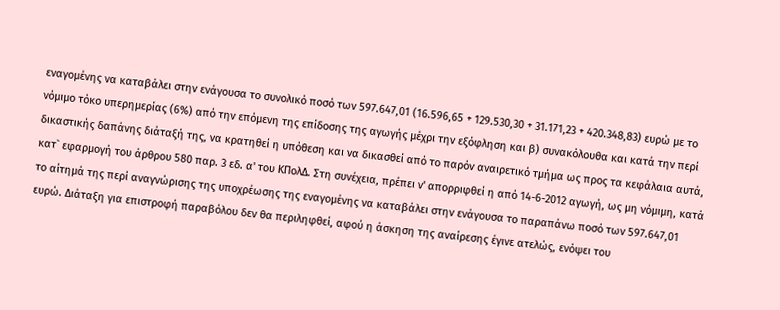εναγομένης να καταβάλει στην ενάγουσα το συνολικό ποσό των 597.647,01 (16.596,65 + 129.530,30 + 31.171,23 + 420.348,83) ευρώ με το νόμιμο τόκο υπερημερίας (6%) από την επόμενη της επίδοσης της αγωγής μέχρι την εξόφληση και β) συνακόλουθα και κατά την περί δικαστικής δαπάνης διάταξή της, να κρατηθεί η υπόθεση και να δικασθεί από το παρόν αναιρετικό τμήμα ως προς τα κεφάλαια αυτά, κατ` εφαρμογή του άρθρου 580 παρ. 3 εδ. α' του ΚΠολΔ. Στη συνέχεια, πρέπει ν' απορριφθεί η από 14-6-2012 αγωγή, ως μη νόμιμη, κατά το αίτημά της περί αναγνώρισης της υποχρέωσης της εναγομένης να καταβάλει στην ενάγουσα το παραπάνω ποσό των 597.647,01 ευρώ. Διάταξη για επιστροφή παραβόλου δεν θα περιληφθεί, αφού η άσκηση της αναίρεσης έγινε ατελώς, ενόψει του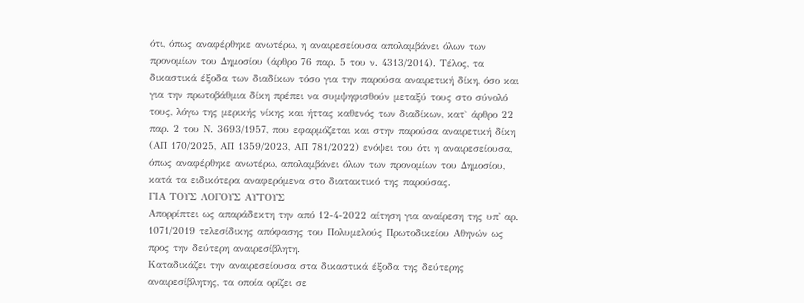ότι, όπως αναφέρθηκε ανωτέρω, η αναιρεσείουσα απολαμβάνει όλων των προνομίων του Δημοσίου (άρθρο 76 παρ. 5 του ν. 4313/2014). Τέλος, τα δικαστικά έξοδα των διαδίκων τόσο για την παρούσα αναιρετική δίκη, όσο και για την πρωτοβάθμια δίκη πρέπει να συμψηφισθούν μεταξύ τους στο σύνολό τους, λόγω της μερικής νίκης και ήττας καθενός των διαδίκων, κατ` άρθρο 22 παρ. 2 του Ν. 3693/1957, που εφαρμόζεται και στην παρούσα αναιρετική δίκη (ΑΠ 170/2025, ΑΠ 1359/2023, ΑΠ 781/2022) ενόψει του ότι η αναιρεσείουσα, όπως αναφέρθηκε ανωτέρω, απολαμβάνει όλων των προνομίων του Δημοσίου, κατά τα ειδικότερα αναφερόμενα στο διατακτικό της παρούσας.
ΓΙΑ ΤΟΥΣ ΛΟΓΟΥΣ ΑΥΤΟΥΣ
Απορρίπτει ως απαράδεκτη την από 12-4-2022 αίτηση για αναίρεση της υπ' αρ. 1071/2019 τελεσίδικης απόφασης του Πολυμελούς Πρωτοδικείου Αθηνών ως προς την δεύτερη αναιρεσίβλητη.
Καταδικάζει την αναιρεσείουσα στα δικαστικά έξοδα της δεύτερης αναιρεσίβλητης, τα οποία ορίζει σε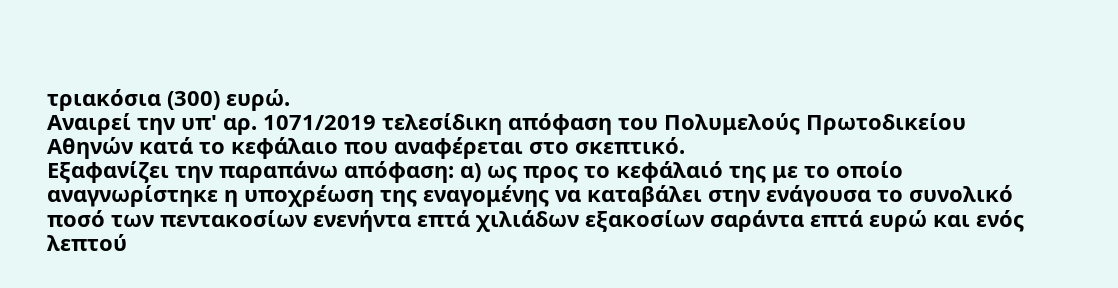τριακόσια (300) ευρώ.
Αναιρεί την υπ' αρ. 1071/2019 τελεσίδικη απόφαση του Πολυμελούς Πρωτοδικείου Αθηνών κατά το κεφάλαιο που αναφέρεται στο σκεπτικό.
Εξαφανίζει την παραπάνω απόφαση: α) ως προς το κεφάλαιό της με το οποίο αναγνωρίστηκε η υποχρέωση της εναγομένης να καταβάλει στην ενάγουσα το συνολικό ποσό των πεντακοσίων ενενήντα επτά χιλιάδων εξακοσίων σαράντα επτά ευρώ και ενός λεπτού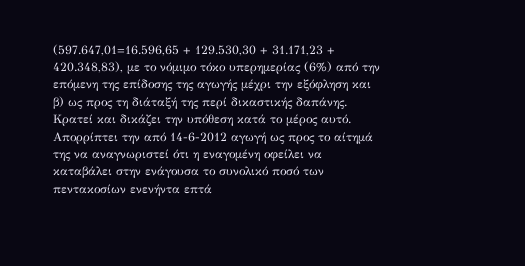(597.647,01=16.596,65 + 129.530,30 + 31.171,23 + 420.348,83), με το νόμιμο τόκο υπερημερίας (6%) από την επόμενη της επίδοσης της αγωγής μέχρι την εξόφληση και β) ως προς τη διάταξή της περί δικαστικής δαπάνης.
Κρατεί και δικάζει την υπόθεση κατά το μέρος αυτό.
Απορρίπτει την από 14-6-2012 αγωγή ως προς το αίτημά της να αναγνωριστεί ότι η εναγομένη οφείλει να καταβάλει στην ενάγουσα το συνολικό ποσό των πεντακοσίων ενενήντα επτά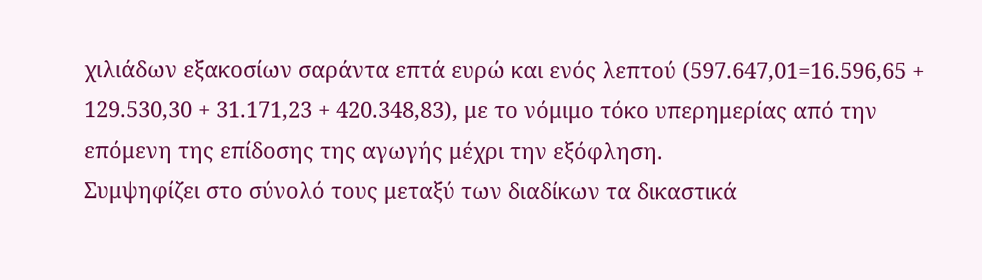χιλιάδων εξακοσίων σαράντα επτά ευρώ και ενός λεπτού (597.647,01=16.596,65 + 129.530,30 + 31.171,23 + 420.348,83), με το νόμιμο τόκο υπερημερίας από την επόμενη της επίδοσης της αγωγής μέχρι την εξόφληση.
Συμψηφίζει στο σύνολό τους μεταξύ των διαδίκων τα δικαστικά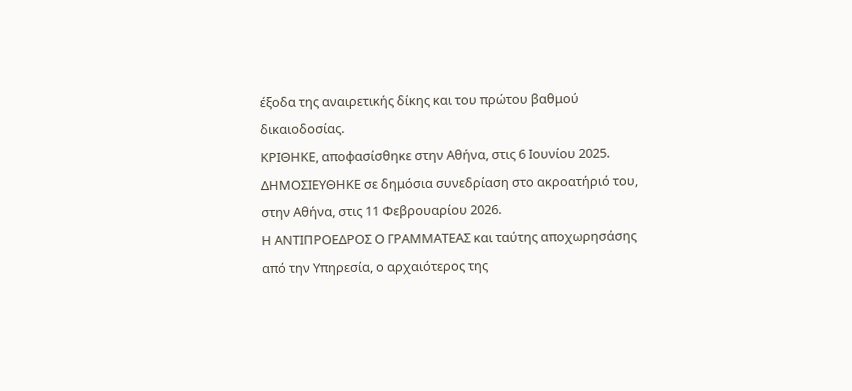έξοδα της αναιρετικής δίκης και του πρώτου βαθμού δικαιοδοσίας.
ΚΡΙΘΗΚΕ, αποφασίσθηκε στην Αθήνα, στις 6 Ιουνίου 2025.
ΔΗΜΟΣΙΕΥΘΗΚΕ σε δημόσια συνεδρίαση στο ακροατήριό του, στην Αθήνα, στις 11 Φεβρουαρίου 2026.
Η ΑΝΤΙΠΡΟΕΔΡΟΣ Ο ΓΡΑΜΜΑΤΕΑΣ και ταύτης αποχωρησάσης από την Υπηρεσία, ο αρχαιότερος της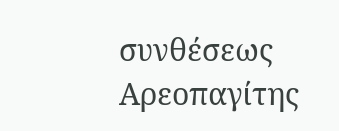συνθέσεως Αρεοπαγίτης